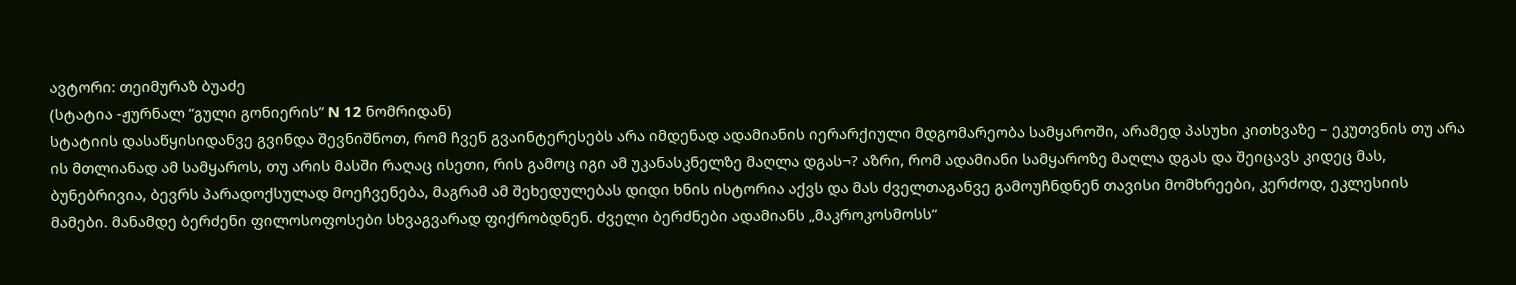ავტორი: თეიმურაზ ბუაძე
(სტატია -ჟურნალ “გული გონიერის” N 12 ნომრიდან)
სტატიის დასაწყისიდანვე გვინდა შევნიშნოთ, რომ ჩვენ გვაინტერესებს არა იმდენად ადამიანის იერარქიული მდგომარეობა სამყაროში, არამედ პასუხი კითხვაზე – ეკუთვნის თუ არა ის მთლიანად ამ სამყაროს, თუ არის მასში რაღაც ისეთი, რის გამოც იგი ამ უკანასკნელზე მაღლა დგას¬? აზრი, რომ ადამიანი სამყაროზე მაღლა დგას და შეიცავს კიდეც მას, ბუნებრივია, ბევრს პარადოქსულად მოეჩვენება, მაგრამ ამ შეხედულებას დიდი ხნის ისტორია აქვს და მას ძველთაგანვე გამოუჩნდნენ თავისი მომხრეები, კერძოდ, ეკლესიის მამები. მანამდე ბერძენი ფილოსოფოსები სხვაგვარად ფიქრობდნენ. ძველი ბერძნები ადამიანს „მაკროკოსმოსს“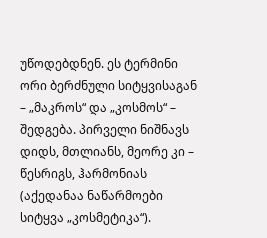უწოდებდნენ. ეს ტერმინი ორი ბერძნული სიტყვისაგან – „მაკროს“ და „კოსმოს“ – შედგება. პირველი ნიშნავს დიდს, მთლიანს, მეორე კი – წესრიგს, ჰარმონიას (აქედანაა ნაწარმოები სიტყვა „კოსმეტიკა“).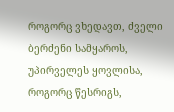როგორც ვხედავთ, ძველი ბერძენი სამყაროს, უპირველეს ყოვლისა, როგორც წესრიგს,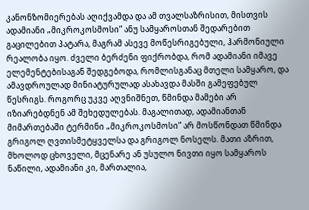კანონზომიერებას აღიქვამდა და ამ თვალსაზრისით, მისთვის ადამიანი „მიკროკოსმოსი“ ანუ სამყაროსთან შედარებით გაცილებით პატარა, მაგრამ ასევე მოწესრიგებული, ჰარმონიული რეალობა იყო. ძველი ბერძენი ფიქრობდა, რომ ადამიანი იმავე ელემენტებისაგან შედგებოდა, რომლისგანაც მთელი სამყარო, და ამავდროულად მინიატურულად ასახავდა მასში გამეფებულ წესრიგს. როგორც უკვე აღვნიშნეთ, წმინდა მამები არ იზიარებდნენ ამ შეხედულებას. მაგალითად, ადამიანთან მიმართებაში ტერმინი „მიკროკოსმოსი“ არ მოსწონდათ წმინდა გრიგოლ ღვთისმეტყველსა და გრიგოლ ნოსელს. მათი აზრით, მხოლოდ ცხოველი, მცენარე ან უსულო ნივთი იყო სამყაროს ნაწილი, ადამიანი კი, მართალია,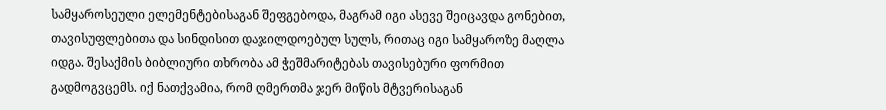სამყაროსეული ელემენტებისაგან შეფგებოდა, მაგრამ იგი ასევე შეიცავდა გონებით, თავისუფლებითა და სინდისით დაჯილდოებულ სულს, რითაც იგი სამყაროზე მაღლა იდგა. შესაქმის ბიბლიური თხრობა ამ ჭეშმარიტებას თავისებური ფორმით გადმოგვცემს. იქ ნათქვამია, რომ ღმერთმა ჯერ მიწის მტვერისაგან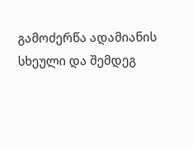გამოძერწა ადამიანის სხეული და შემდეგ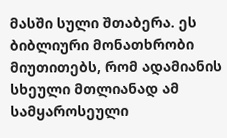მასში სული შთაბერა. ეს ბიბლიური მონათხრობი მიუთითებს, რომ ადამიანის სხეული მთლიანად ამ სამყაროსეული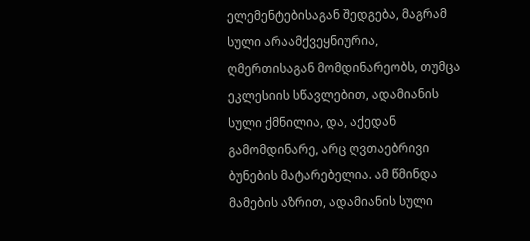ელემენტებისაგან შედგება, მაგრამ სული არაამქვეყნიურია, ღმერთისაგან მომდინარეობს, თუმცა ეკლესიის სწავლებით, ადამიანის სული ქმნილია, და, აქედან გამომდინარე, არც ღვთაებრივი ბუნების მატარებელია. ამ წმინდა მამების აზრით, ადამიანის სული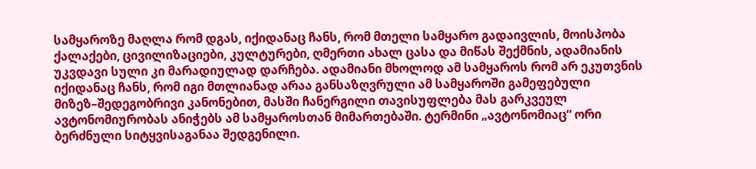სამყაროზე მაღლა რომ დგას, იქიდანაც ჩანს, რომ მთელი სამყარო გადაივლის, მოისპობა ქალაქები, ცივილიზაციები, კულტურები, ღმერთი ახალ ცასა და მიწას შექმნის, ადამიანის უკვდავი სული კი მარადიულად დარჩება. ადამიანი მხოლოდ ამ სამყაროს რომ არ ეკუთვნის იქიდანაც ჩანს, რომ იგი მთლიანად არაა განსაზღვრული ამ სამყაროში გამეფებული მიზეზ–შედეგობრივი კანონებით, მასში ჩანერგილი თავისუფლება მას გარკვეულ ავტონომიურობას ანიჭებს ამ სამყაროსთან მიმართებაში. ტერმინი „ავტონომიაც“ ორი ბერძნული სიტყვისაგანაა შედგენილი.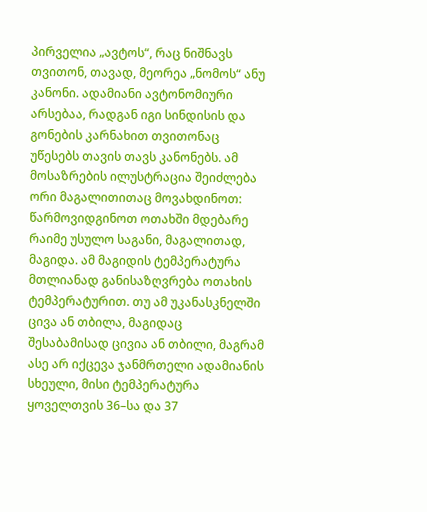პირველია „ავტოს“, რაც ნიშნავს თვითონ, თავად, მეორეა „ნომოს“ ანუ კანონი. ადამიანი ავტონომიური არსებაა, რადგან იგი სინდისის და გონების კარნახით თვითონაც უწესებს თავის თავს კანონებს. ამ მოსაზრების ილუსტრაცია შეიძლება ორი მაგალითითაც მოვახდინოთ: წარმოვიდგინოთ ოთახში მდებარე რაიმე უსულო საგანი, მაგალითად, მაგიდა. ამ მაგიდის ტემპერატურა მთლიანად განისაზღვრება ოთახის ტემპერატურით. თუ ამ უკანასკნელში ცივა ან თბილა, მაგიდაც შესაბამისად ცივია ან თბილი, მაგრამ ასე არ იქცევა ჯანმრთელი ადამიანის სხეული, მისი ტემპერატურა ყოველთვის 36–სა და 37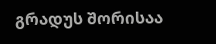გრადუს შორისაა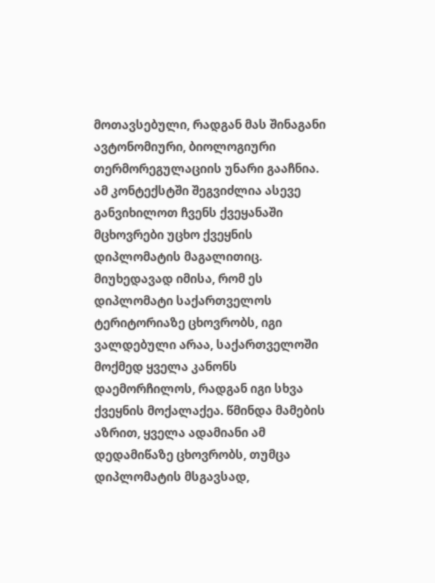მოთავსებული, რადგან მას შინაგანი ავტონომიური, ბიოლოგიური თერმორეგულაციის უნარი გააჩნია. ამ კონტექსტში შეგვიძლია ასევე განვიხილოთ ჩვენს ქვეყანაში მცხოვრები უცხო ქვეყნის დიპლომატის მაგალითიც. მიუხედავად იმისა, რომ ეს დიპლომატი საქართველოს ტერიტორიაზე ცხოვრობს, იგი ვალდებული არაა, საქართველოში მოქმედ ყველა კანონს დაემორჩილოს, რადგან იგი სხვა ქვეყნის მოქალაქეა. წმინდა მამების აზრით, ყველა ადამიანი ამ დედამიწაზე ცხოვრობს, თუმცა დიპლომატის მსგავსად,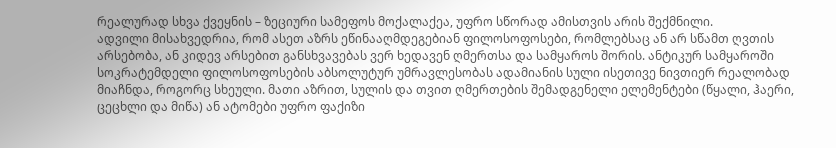რეალურად სხვა ქვეყნის – ზეციური სამეფოს მოქალაქეა, უფრო სწორად ამისთვის არის შექმნილი.
ადვილი მისახვედრია, რომ ასეთ აზრს ეწინააღმდეგებიან ფილოსოფოსები, რომლებსაც ან არ სწამთ ღვთის არსებობა, ან კიდევ არსებით განსხვავებას ვერ ხედავენ ღმერთსა და სამყაროს შორის. ანტიკურ სამყაროში სოკრატემდელი ფილოსოფოსების აბსოლუტურ უმრავლესობას ადამიანის სული ისეთივე ნივთიერ რეალობად მიაჩნდა, როგორც სხეული. მათი აზრით, სულის და თვით ღმერთების შემადგენელი ელემენტები (წყალი, ჰაერი, ცეცხლი და მიწა) ან ატომები უფრო ფაქიზი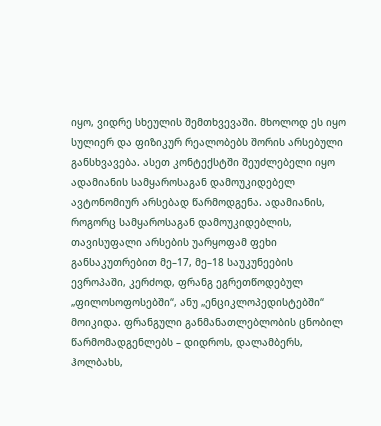იყო, ვიდრე სხეულის შემთხვევაში. მხოლოდ ეს იყო სულიერ და ფიზიკურ რეალობებს შორის არსებული განსხვავება. ასეთ კონტექსტში შეუძლებელი იყო ადამიანის სამყაროსაგან დამოუკიდებელ ავტონომიურ არსებად წარმოდგენა. ადამიანის, როგორც სამყაროსაგან დამოუკიდებლის, თავისუფალი არსების უარყოფამ ფეხი განსაკუთრებით მე–17, მე–18 საუკუნეების ევროპაში, კერძოდ, ფრანგ ეგრეთწოდებულ „ფილოსოფოსებში“, ანუ „ენციკლოპედისტებში“ მოიკიდა. ფრანგული განმანათლებლობის ცნობილ წარმომადგენლებს – დიდროს, დალამბერს, ჰოლბახს,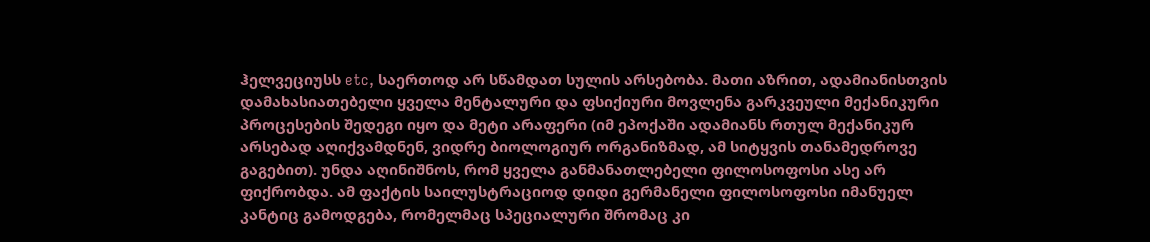ჰელვეციუსს etc, საერთოდ არ სწამდათ სულის არსებობა. მათი აზრით, ადამიანისთვის დამახასიათებელი ყველა მენტალური და ფსიქიური მოვლენა გარკვეული მექანიკური პროცესების შედეგი იყო და მეტი არაფერი (იმ ეპოქაში ადამიანს რთულ მექანიკურ არსებად აღიქვამდნენ, ვიდრე ბიოლოგიურ ორგანიზმად, ამ სიტყვის თანამედროვე გაგებით). უნდა აღინიშნოს, რომ ყველა განმანათლებელი ფილოსოფოსი ასე არ ფიქრობდა. ამ ფაქტის საილუსტრაციოდ დიდი გერმანელი ფილოსოფოსი იმანუელ კანტიც გამოდგება, რომელმაც სპეციალური შრომაც კი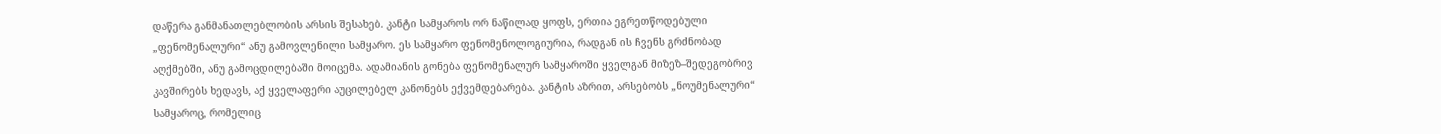დაწერა განმანათლებლობის არსის შესახებ. კანტი სამყაროს ორ ნაწილად ყოფს, ერთია ეგრეთწოდებული „ფენომენალური“ ანუ გამოვლენილი სამყარო. ეს სამყარო ფენომენოლოგიურია, რადგან ის ჩვენს გრძნობად აღქმებში, ანუ გამოცდილებაში მოიცემა. ადამიანის გონება ფენომენალურ სამყაროში ყველგან მიზეზ–შედეგობრივ კავშირებს ხედავს, აქ ყველაფერი აუცილებელ კანონებს ექვემდებარება. კანტის აზრით, არსებობს „ნოუმენალური“ სამყაროც, რომელიც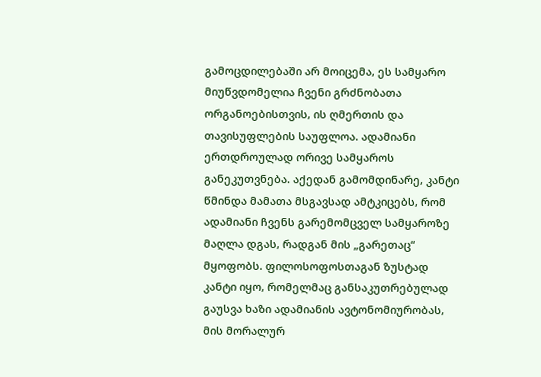გამოცდილებაში არ მოიცემა, ეს სამყარო მიუწვდომელია ჩვენი გრძნობათა ორგანოებისთვის, ის ღმერთის და თავისუფლების საუფლოა. ადამიანი ერთდროულად ორივე სამყაროს განეკუთვნება. აქედან გამომდინარე, კანტი წმინდა მამათა მსგავსად ამტკიცებს, რომ ადამიანი ჩვენს გარემომცველ სამყაროზე მაღლა დგას, რადგან მის „გარეთაც“ მყოფობს. ფილოსოფოსთაგან ზუსტად კანტი იყო, რომელმაც განსაკუთრებულად გაუსვა ხაზი ადამიანის ავტონომიურობას, მის მორალურ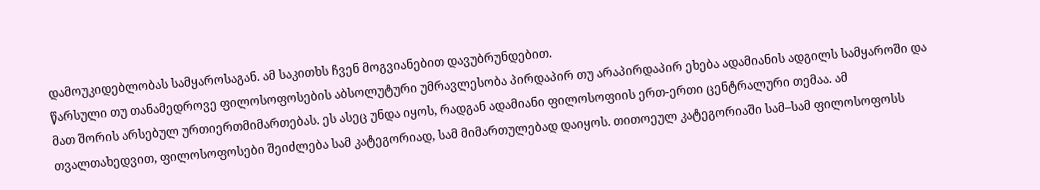დამოუკიდებლობას სამყაროსაგან. ამ საკითხს ჩვენ მოგვიანებით დავუბრუნდებით.
წარსული თუ თანამედროვე ფილოსოფოსების აბსოლუტური უმრავლესობა პირდაპირ თუ არაპირდაპირ ეხება ადამიანის ადგილს სამყაროში და მათ შორის არსებულ ურთიერთმიმართებას. ეს ასეც უნდა იყოს, რადგან ადამიანი ფილოსოფიის ერთ-ერთი ცენტრალური თემაა. ამ თვალთახედვით, ფილოსოფოსები შეიძლება სამ კატეგორიად, სამ მიმართულებად დაიყოს. თითოეულ კატეგორიაში სამ–სამ ფილოსოფოსს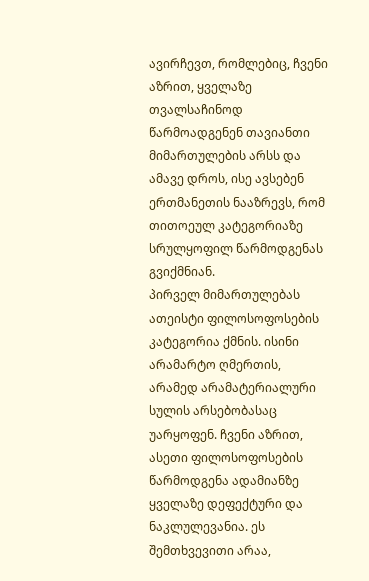ავირჩევთ, რომლებიც, ჩვენი აზრით, ყველაზე თვალსაჩინოდ წარმოადგენენ თავიანთი მიმართულების არსს და ამავე დროს, ისე ავსებენ ერთმანეთის ნააზრევს, რომ თითოეულ კატეგორიაზე სრულყოფილ წარმოდგენას გვიქმნიან.
პირველ მიმართულებას ათეისტი ფილოსოფოსების კატეგორია ქმნის. ისინი არამარტო ღმერთის, არამედ არამატერიალური სულის არსებობასაც უარყოფენ. ჩვენი აზრით, ასეთი ფილოსოფოსების წარმოდგენა ადამიანზე ყველაზე დეფექტური და ნაკლულევანია. ეს შემთხვევითი არაა,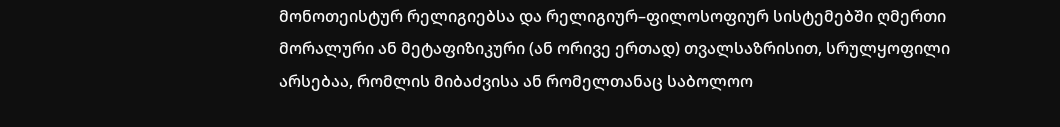მონოთეისტურ რელიგიებსა და რელიგიურ–ფილოსოფიურ სისტემებში ღმერთი მორალური ან მეტაფიზიკური (ან ორივე ერთად) თვალსაზრისით, სრულყოფილი არსებაა, რომლის მიბაძვისა ან რომელთანაც საბოლოო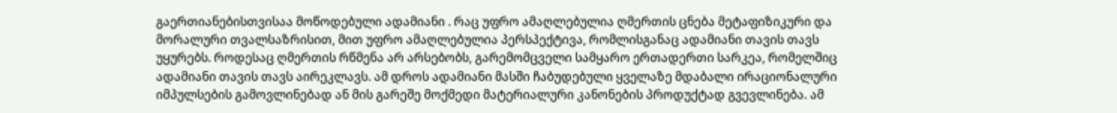გაერთიანებისთვისაა მოწოდებული ადამიანი . რაც უფრო ამაღლებულია ღმერთის ცნება მეტაფიზიკური და მორალური თვალსაზრისით, მით უფრო ამაღლებულია პერსპექტივა, რომლისგანაც ადამიანი თავის თავს უყურებს. როდესაც ღმერთის რწმენა არ არსებობს, გარემომცველი სამყარო ერთადერთი სარკეა, რომელშიც ადამიანი თავის თავს აირეკლავს. ამ დროს ადამიანი მასში ჩაბუდებული ყველაზე მდაბალი ირაციონალური იმპულსების გამოვლინებად ან მის გარეშე მოქმედი მატერიალური კანონების პროდუქტად გვევლინება. ამ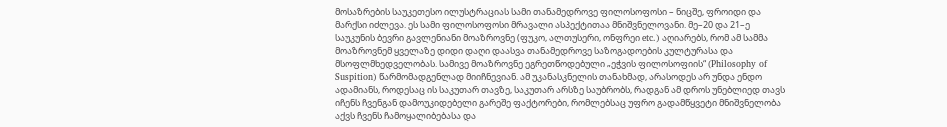მოსაზრების საუკეთესო ილუსტრაციას სამი თანამედროვე ფილოსოფოსი – ნიცშე, ფროიდი და მარქსი იძლევა. ეს სამი ფილოსოფოსი მრავალი ასპექტითაა მნიშვნელოვანი. მე–20 და 21–ე საუკუნის ბევრი გავლენიანი მოაზროვნე (ფუკო, ალთუსერი, ონფრეი etc.) აღიარებს, რომ ამ სამმა მოაზროვნემ ყველაზე დიდი დაღი დაასვა თანამედროვე საზოგადოების კულტურასა და მსოფლმხედველობას. სამივე მოაზროვნე ეგრეთწოდებული „ეჭვის ფილოსოფიის“ (Philosophy of Suspition) წარმომადგენლად მიიჩნევიან. ამ უკანასკნელის თანახმად, არასოდეს არ უნდა ენდო ადამიანს, როდესაც ის საკუთარ თავზე, საკუთარ არსზე საუბრობს, რადგან ამ დროს უნებლიედ თავს იჩენს ჩვენგან დამოუკიდებელი გარეშე ფაქტორები, რომლებსაც უფრო გადამწყვეტი მნიშვნელობა აქვს ჩვენს ჩამოყალიბებასა და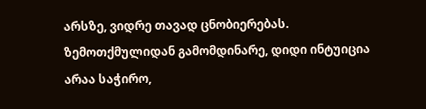არსზე, ვიდრე თავად ცნობიერებას. ზემოთქმულიდან გამომდინარე, დიდი ინტუიცია არაა საჭირო,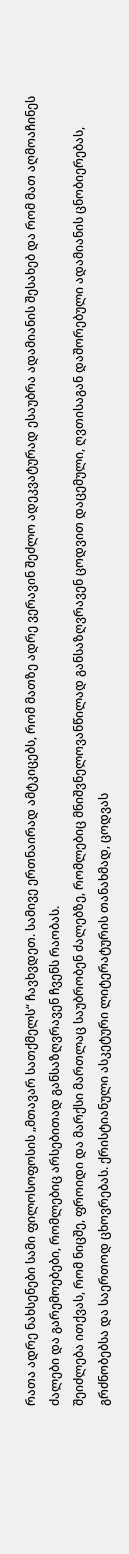რათა ადრე ნახსენები სამი ფილოსოფოსის „მთავარ სათქმელს“ ჩავხვდეთ. სამივე ერთნაირად ამტკიცებს, რომ მათზე ადრე ვერავინ შეძლო ადეკვატურად ესაუბრა ადამიანის შესახებ და რომ მათ აღმოაჩინეს ძალები და გარემოებები, რომლებიც არსებითად განსაზღვრავენ ჩვენს რაობას.
შეიძლება ითქვას, რომ ნიცშე, ფროიდი და მარქსი მართლაც საუბრობენ ძალებზე, რომლებიც მნიშვნელოვანწილად განსაზღვრავენ ცოდვით დაცემული, ღვთისაგან დაშორებული ადამიანის ცნობიერებას, გრძნობებსა და საერთოდ ცხოვრებას. ქრისტიანული ასკეტური ლიტერატურის თანახმად, ცოდვას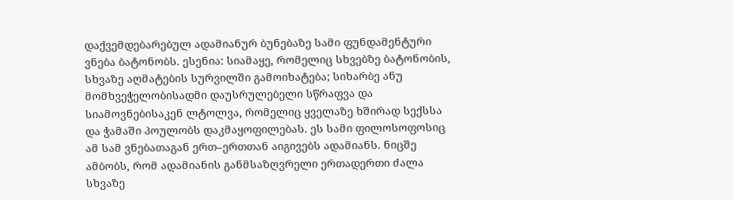დაქვემდებარებულ ადამიანურ ბუნებაზე სამი ფუნდამენტური ვნება ბატონობს. ესენია: სიამაყე, რომელიც სხვებზე ბატონობის, სხვაზე აღმატების სურვილში გამოიხატება; სიხარბე ანუ მომხვეჭელობისადმი დაუსრულებელი სწრაფვა და სიამოვნებისაკენ ლტოლვა, რომელიც ყველაზე ხშირად სექსსა და ჭამაში პოულობს დაკმაყოფილებას. ეს სამი ფილოსოფოსიც ამ სამ ვნებათაგან ერთ–ერთთან აიგივებს ადამიანს. ნიცშე ამბობს, რომ ადამიანის განმსაზღვრელი ერთადერთი ძალა სხვაზე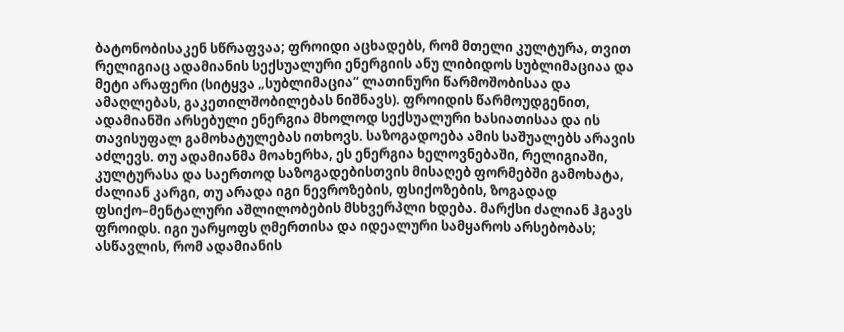ბატონობისაკენ სწრაფვაა; ფროიდი აცხადებს, რომ მთელი კულტურა, თვით რელიგიაც ადამიანის სექსუალური ენერგიის ანუ ლიბიდოს სუბლიმაციაა და მეტი არაფერი (სიტყვა „სუბლიმაცია“ ლათინური წარმოშობისაა და ამაღლებას, გაკეთილშობილებას ნიშნავს). ფროიდის წარმოუდგენით, ადამიანში არსებული ენერგია მხოლოდ სექსუალური ხასიათისაა და ის თავისუფალ გამოხატულებას ითხოვს. საზოგადოება ამის საშუალებს არავის აძლევს. თუ ადამიანმა მოახერხა, ეს ენერგია ხელოვნებაში, რელიგიაში, კულტურასა და საერთოდ საზოგადებისთვის მისაღებ ფორმებში გამოხატა, ძალიან კარგი, თუ არადა იგი ნევროზების, ფსიქოზების, ზოგადად ფსიქო–მენტალური აშლილობების მსხვერპლი ხდება. მარქსი ძალიან ჰგავს ფროიდს. იგი უარყოფს ღმერთისა და იდეალური სამყაროს არსებობას; ასწავლის, რომ ადამიანის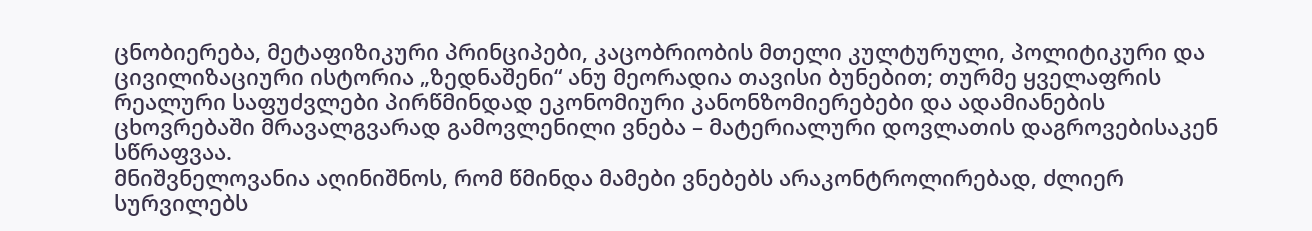ცნობიერება, მეტაფიზიკური პრინციპები, კაცობრიობის მთელი კულტურული, პოლიტიკური და ცივილიზაციური ისტორია „ზედნაშენი“ ანუ მეორადია თავისი ბუნებით; თურმე ყველაფრის რეალური საფუძვლები პირწმინდად ეკონომიური კანონზომიერებები და ადამიანების ცხოვრებაში მრავალგვარად გამოვლენილი ვნება – მატერიალური დოვლათის დაგროვებისაკენ სწრაფვაა.
მნიშვნელოვანია აღინიშნოს, რომ წმინდა მამები ვნებებს არაკონტროლირებად, ძლიერ სურვილებს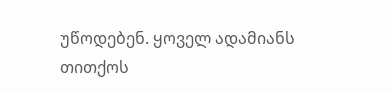უწოდებენ. ყოველ ადამიანს თითქოს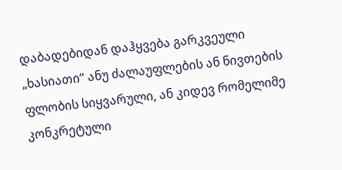დაბადებიდან დაჰყვება გარკვეული „ხასიათი“ ანუ ძალაუფლების ან ნივთების ფლობის სიყვარული, ან კიდევ რომელიმე კონკრეტული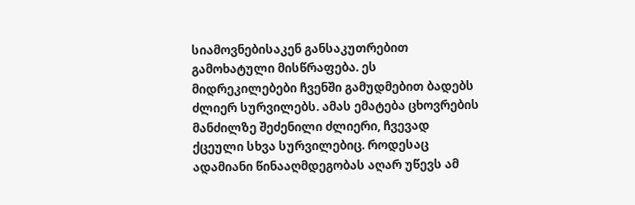სიამოვნებისაკენ განსაკუთრებით გამოხატული მისწრაფება. ეს მიდრეკილებები ჩვენში გამუდმებით ბადებს ძლიერ სურვილებს. ამას ემატება ცხოვრების მანძილზე შეძენილი ძლიერი, ჩვევად ქცეული სხვა სურვილებიც. როდესაც ადამიანი წინააღმდეგობას აღარ უწევს ამ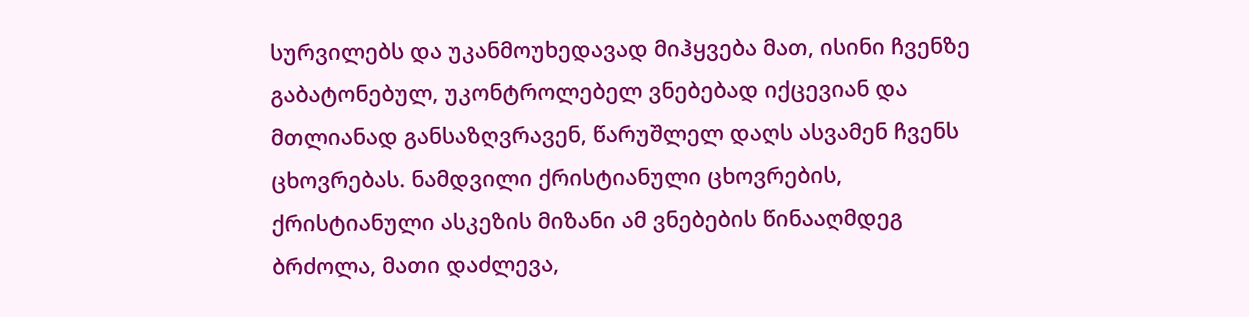სურვილებს და უკანმოუხედავად მიჰყვება მათ, ისინი ჩვენზე გაბატონებულ, უკონტროლებელ ვნებებად იქცევიან და მთლიანად განსაზღვრავენ, წარუშლელ დაღს ასვამენ ჩვენს ცხოვრებას. ნამდვილი ქრისტიანული ცხოვრების, ქრისტიანული ასკეზის მიზანი ამ ვნებების წინააღმდეგ ბრძოლა, მათი დაძლევა,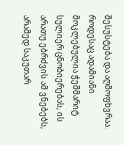შესუსტება და აღმოფხვრაა. როდესაც ადამიანი მოკლებულია ჭეშმარიტ სულიერ ცნობიერებას, ის არათუ ებრძვის ამ ვნებებს, არამედ საკუთარ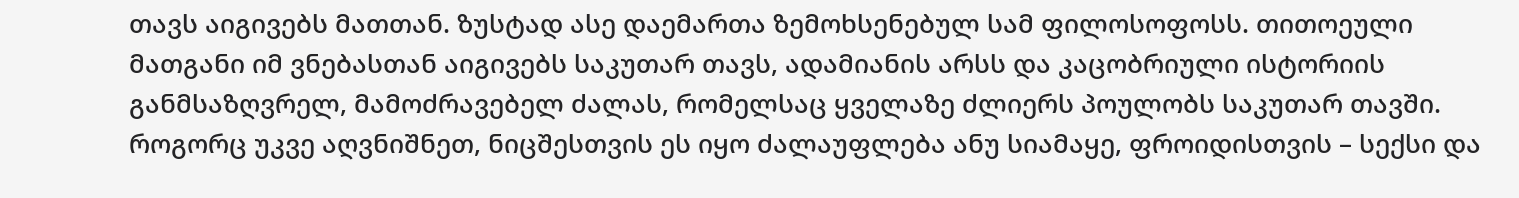თავს აიგივებს მათთან. ზუსტად ასე დაემართა ზემოხსენებულ სამ ფილოსოფოსს. თითოეული მათგანი იმ ვნებასთან აიგივებს საკუთარ თავს, ადამიანის არსს და კაცობრიული ისტორიის განმსაზღვრელ, მამოძრავებელ ძალას, რომელსაც ყველაზე ძლიერს პოულობს საკუთარ თავში. როგორც უკვე აღვნიშნეთ, ნიცშესთვის ეს იყო ძალაუფლება ანუ სიამაყე, ფროიდისთვის – სექსი და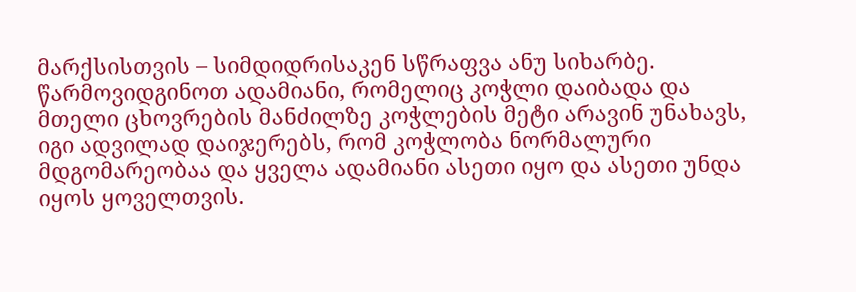მარქსისთვის – სიმდიდრისაკენ სწრაფვა ანუ სიხარბე. წარმოვიდგინოთ ადამიანი, რომელიც კოჭლი დაიბადა და მთელი ცხოვრების მანძილზე კოჭლების მეტი არავინ უნახავს, იგი ადვილად დაიჯერებს, რომ კოჭლობა ნორმალური მდგომარეობაა და ყველა ადამიანი ასეთი იყო და ასეთი უნდა იყოს ყოველთვის.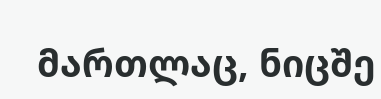მართლაც, ნიცშე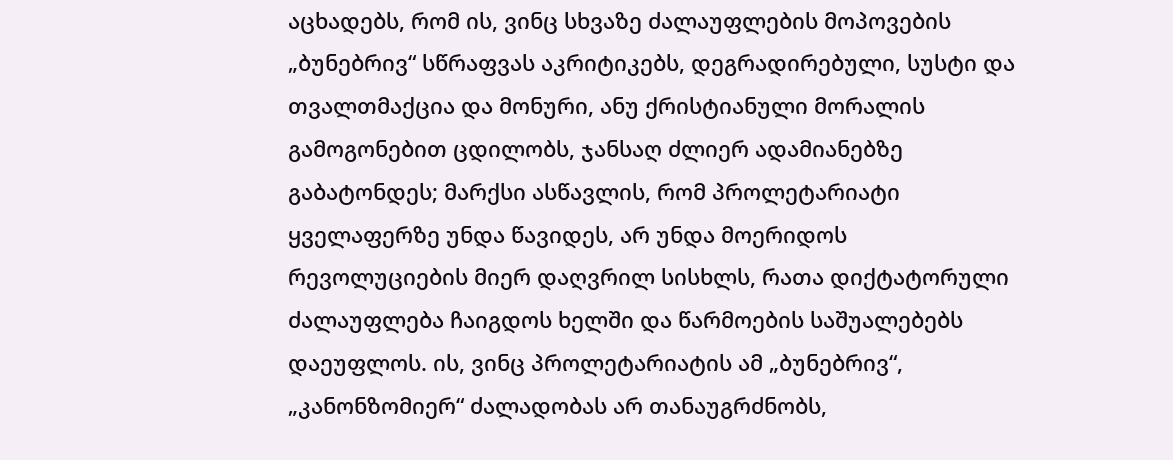აცხადებს, რომ ის, ვინც სხვაზე ძალაუფლების მოპოვების „ბუნებრივ“ სწრაფვას აკრიტიკებს, დეგრადირებული, სუსტი და თვალთმაქცია და მონური, ანუ ქრისტიანული მორალის გამოგონებით ცდილობს, ჯანსაღ ძლიერ ადამიანებზე გაბატონდეს; მარქსი ასწავლის, რომ პროლეტარიატი ყველაფერზე უნდა წავიდეს, არ უნდა მოერიდოს რევოლუციების მიერ დაღვრილ სისხლს, რათა დიქტატორული ძალაუფლება ჩაიგდოს ხელში და წარმოების საშუალებებს დაეუფლოს. ის, ვინც პროლეტარიატის ამ „ბუნებრივ“, „კანონზომიერ“ ძალადობას არ თანაუგრძნობს,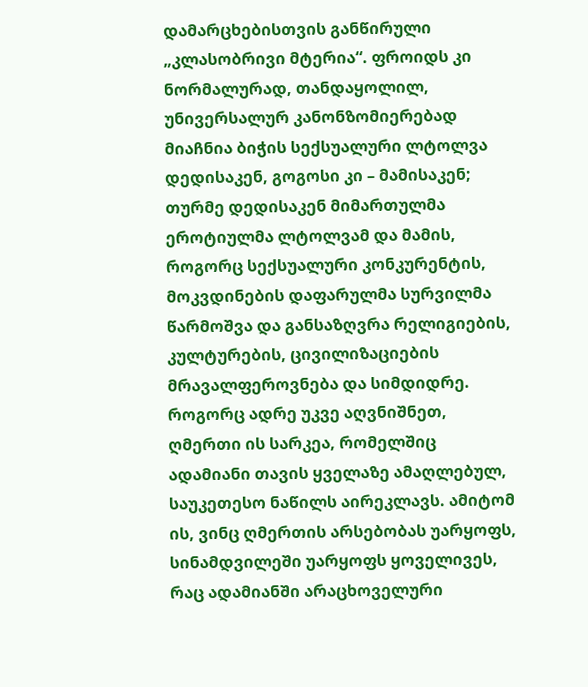დამარცხებისთვის განწირული „კლასობრივი მტერია“. ფროიდს კი ნორმალურად, თანდაყოლილ, უნივერსალურ კანონზომიერებად მიაჩნია ბიჭის სექსუალური ლტოლვა დედისაკენ, გოგოსი კი – მამისაკენ; თურმე დედისაკენ მიმართულმა ეროტიულმა ლტოლვამ და მამის, როგორც სექსუალური კონკურენტის, მოკვდინების დაფარულმა სურვილმა წარმოშვა და განსაზღვრა რელიგიების, კულტურების, ცივილიზაციების მრავალფეროვნება და სიმდიდრე. როგორც ადრე უკვე აღვნიშნეთ, ღმერთი ის სარკეა, რომელშიც ადამიანი თავის ყველაზე ამაღლებულ, საუკეთესო ნაწილს აირეკლავს. ამიტომ ის, ვინც ღმერთის არსებობას უარყოფს, სინამდვილეში უარყოფს ყოველივეს, რაც ადამიანში არაცხოველური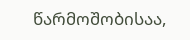წარმოშობისაა,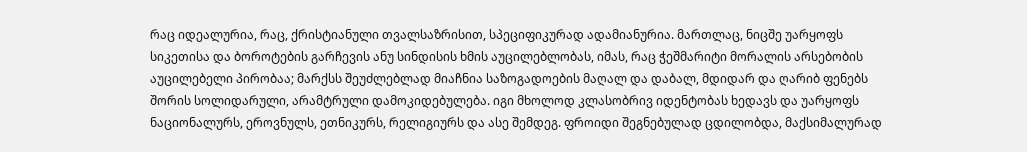რაც იდეალურია, რაც, ქრისტიანული თვალსაზრისით, სპეციფიკურად ადამიანურია. მართლაც, ნიცშე უარყოფს სიკეთისა და ბოროტების გარჩევის ანუ სინდისის ხმის აუცილებლობას, იმას, რაც ჭეშმარიტი მორალის არსებობის აუცილებელი პირობაა; მარქსს შეუძლებლად მიაჩნია საზოგადოების მაღალ და დაბალ, მდიდარ და ღარიბ ფენებს შორის სოლიდარული, არამტრული დამოკიდებულება. იგი მხოლოდ კლასობრივ იდენტობას ხედავს და უარყოფს ნაციონალურს, ეროვნულს, ეთნიკურს, რელიგიურს და ასე შემდეგ. ფროიდი შეგნებულად ცდილობდა, მაქსიმალურად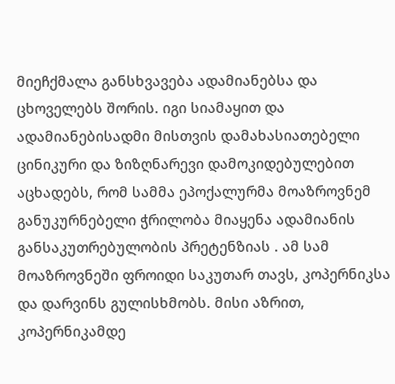მიეჩქმალა განსხვავება ადამიანებსა და ცხოველებს შორის. იგი სიამაყით და ადამიანებისადმი მისთვის დამახასიათებელი ცინიკური და ზიზღნარევი დამოკიდებულებით აცხადებს, რომ სამმა ეპოქალურმა მოაზროვნემ განუკურნებელი ჭრილობა მიაყენა ადამიანის განსაკუთრებულობის პრეტენზიას . ამ სამ მოაზროვნეში ფროიდი საკუთარ თავს, კოპერნიკსა და დარვინს გულისხმობს. მისი აზრით, კოპერნიკამდე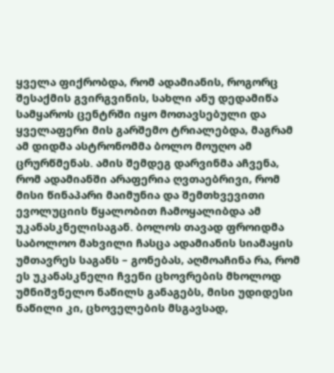ყველა ფიქრობდა, რომ ადამიანის, როგორც შესაქმის გვირგვინის, სახლი ანუ დედამიწა სამყაროს ცენტრში იყო მოთავსებული და ყველაფერი მის გარშემო ტრიალებდა, მაგრამ ამ დიდმა ასტრონომმა ბოლო მოუღო ამ ცრურწმენას. ამის შემდეგ დარვინმა აჩვენა, რომ ადამიანში არაფერია ღვთაებრივი, რომ მისი წინაპარი მაიმუნია და შემთხვევითი ევოლუციის წყალობით ჩამოყალიბდა ამ უკანასკნელისაგან. ბოლოს თავად ფროიდმა საბოლოო მახვილი ჩასცა ადამიანის სიამაყის უმთავრეს საგანს – გონებას, აღმოაჩინა რა, რომ ეს უკანასკნელი ჩვენი ცხოვრების მხოლოდ უმნიშვნელო ნაწილს განაგებს, მისი უდიდესი ნაწილი კი, ცხოველების მსგავსად,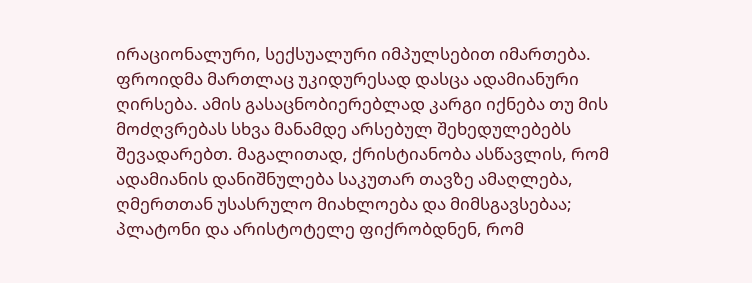ირაციონალური, სექსუალური იმპულსებით იმართება. ფროიდმა მართლაც უკიდურესად დასცა ადამიანური ღირსება. ამის გასაცნობიერებლად კარგი იქნება თუ მის მოძღვრებას სხვა მანამდე არსებულ შეხედულებებს შევადარებთ. მაგალითად, ქრისტიანობა ასწავლის, რომ ადამიანის დანიშნულება საკუთარ თავზე ამაღლება, ღმერთთან უსასრულო მიახლოება და მიმსგავსებაა; პლატონი და არისტოტელე ფიქრობდნენ, რომ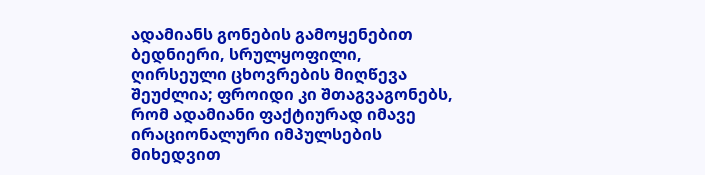ადამიანს გონების გამოყენებით ბედნიერი, სრულყოფილი, ღირსეული ცხოვრების მიღწევა შეუძლია; ფროიდი კი შთაგვაგონებს, რომ ადამიანი ფაქტიურად იმავე ირაციონალური იმპულსების მიხედვით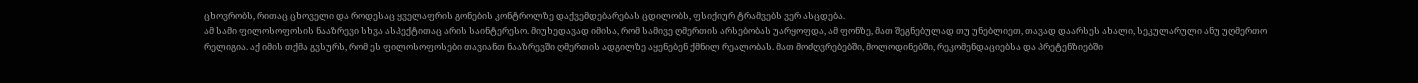ცხოვრობს, რითაც ცხოველი და როდესაც ყველაფრის გონების კონტროლზე დაქვემდებარებას ცდილობს, ფსიქიურ ტრამვებს ვერ ასცდება.
ამ სამი ფილოსოფოსის ნააზრევი სხვა ასპექტითაც არის საინტერესო. მიუხედავად იმისა, რომ სამივე ღმერთის არსებობას უარყოფდა, ამ ფონზე, მათ შეგნებულად თუ უნებლიეთ, თავად დაარსეს ახალი, სეკულარული ანუ უღმერთო რელიგია. აქ იმის თქმა გვსურს, რომ ეს ფილოსოფოსები თავიანთ ნააზრევში ღმერთის ადგილზე აყენებენ ქმნილ რეალობას. მათ მოძღვრებებში, მოლოდინებში, რეკომენდაციებსა და პრეტენზიებში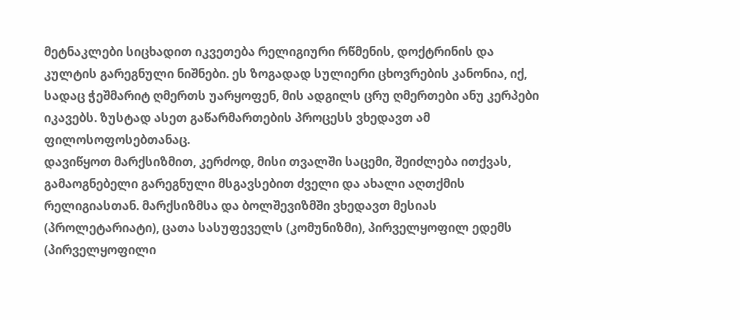მეტნაკლები სიცხადით იკვეთება რელიგიური რწმენის, დოქტრინის და კულტის გარეგნული ნიშნები. ეს ზოგადად სულიერი ცხოვრების კანონია, იქ, სადაც ჭეშმარიტ ღმერთს უარყოფენ, მის ადგილს ცრუ ღმერთები ანუ კერპები იკავებს. ზუსტად ასეთ გაწარმართების პროცესს ვხედავთ ამ ფილოსოფოსებთანაც.
დავიწყოთ მარქსიზმით, კერძოდ, მისი თვალში საცემი, შეიძლება ითქვას, გამაოგნებელი გარეგნული მსგავსებით ძველი და ახალი აღთქმის რელიგიასთან. მარქსიზმსა და ბოლშევიზმში ვხედავთ მესიას (პროლეტარიატი), ცათა სასუფეველს (კომუნიზმი), პირველყოფილ ედემს (პირველყოფილი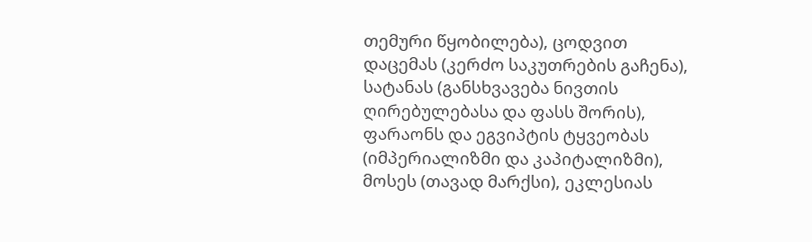თემური წყობილება), ცოდვით დაცემას (კერძო საკუთრების გაჩენა), სატანას (განსხვავება ნივთის ღირებულებასა და ფასს შორის), ფარაონს და ეგვიპტის ტყვეობას (იმპერიალიზმი და კაპიტალიზმი), მოსეს (თავად მარქსი), ეკლესიას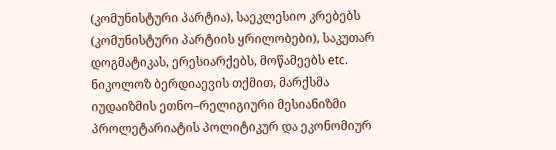(კომუნისტური პარტია), საეკლესიო კრებებს (კომუნისტური პარტიის ყრილობები), საკუთარ დოგმატიკას, ერესიარქებს, მოწამეებს etc. ნიკოლოზ ბერდიაევის თქმით, მარქსმა იუდაიზმის ეთნო–რელიგიური მესიანიზმი პროლეტარიატის პოლიტიკურ და ეკონომიურ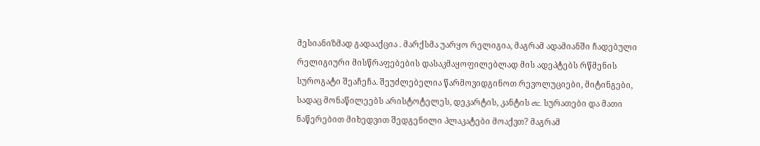მესიანიზმად გადააქცია . მარქსმა უარყო რელიგია, მაგრამ ადამიანში ჩადებული რელიგიური მისწრაფებების დასაკმაყოფილებლად მის ადეპტებს რწმენის სუროგატი შეაჩეჩა. შეუძლებელია წარმოვიდგინოთ რევოლუციები, მიტინგები, სადაც მონაწილეებს არისტოტელეს, დეკარტის, კანტის etc. სურათები და მათი ნაწერებით მიხედვით შედგენილი პლაკატები მოაქვთ? მაგრამ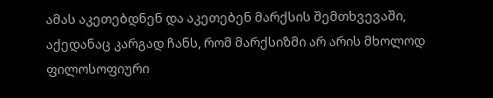ამას აკეთებდნენ და აკეთებენ მარქსის შემთხვევაში, აქედანაც კარგად ჩანს, რომ მარქსიზმი არ არის მხოლოდ ფილოსოფიური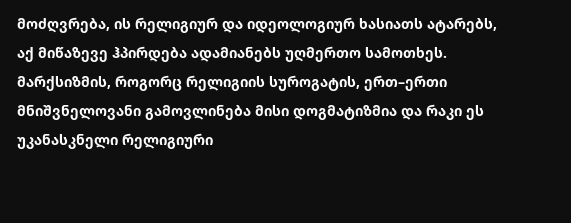მოძღვრება, ის რელიგიურ და იდეოლოგიურ ხასიათს ატარებს, აქ მიწაზევე ჰპირდება ადამიანებს უღმერთო სამოთხეს.
მარქსიზმის, როგორც რელიგიის სუროგატის, ერთ–ერთი მნიშვნელოვანი გამოვლინება მისი დოგმატიზმია და რაკი ეს უკანასკნელი რელიგიური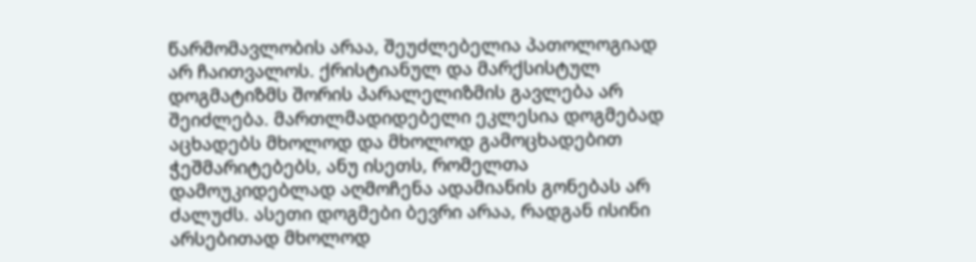წარმომავლობის არაა, შეუძლებელია პათოლოგიად არ ჩაითვალოს. ქრისტიანულ და მარქსისტულ დოგმატიზმს შორის პარალელიზმის გავლება არ შეიძლება. მართლმადიდებელი ეკლესია დოგმებად აცხადებს მხოლოდ და მხოლოდ გამოცხადებით ჭეშმარიტებებს, ანუ ისეთს, რომელთა დამოუკიდებლად აღმოჩენა ადამიანის გონებას არ ძალუძს. ასეთი დოგმები ბევრი არაა, რადგან ისინი არსებითად მხოლოდ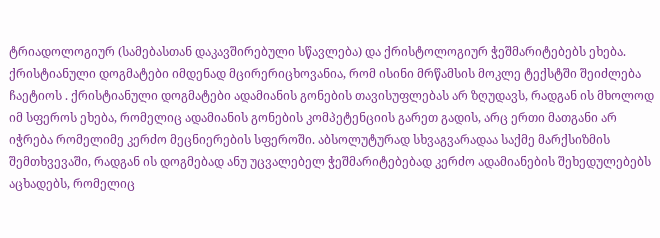ტრიადოლოგიურ (სამებასთან დაკავშირებული სწავლება) და ქრისტოლოგიურ ჭეშმარიტებებს ეხება. ქრისტიანული დოგმატები იმდენად მცირერიცხოვანია, რომ ისინი მრწამსის მოკლე ტექსტში შეიძლება ჩაეტიოს . ქრისტიანული დოგმატები ადამიანის გონების თავისუფლებას არ ზღუდავს, რადგან ის მხოლოდ იმ სფეროს ეხება, რომელიც ადამიანის გონების კომპეტენციის გარეთ გადის, არც ერთი მათგანი არ იჭრება რომელიმე კერძო მეცნიერების სფეროში. აბსოლუტურად სხვაგვარადაა საქმე მარქსიზმის შემთხვევაში, რადგან ის დოგმებად ანუ უცვალებელ ჭეშმარიტებებად კერძო ადამიანების შეხედულებებს აცხადებს, რომელიც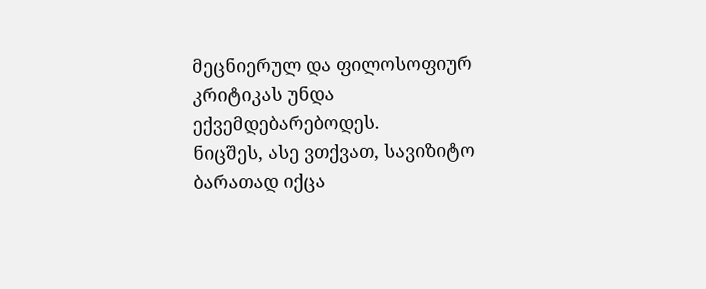მეცნიერულ და ფილოსოფიურ კრიტიკას უნდა ექვემდებარებოდეს.
ნიცშეს, ასე ვთქვათ, სავიზიტო ბარათად იქცა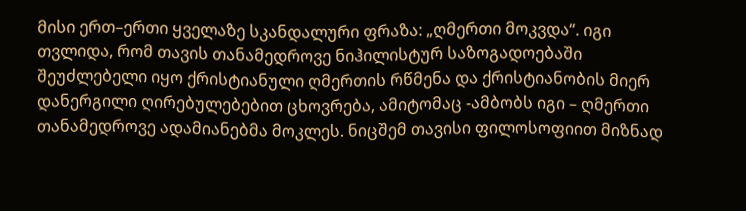მისი ერთ–ერთი ყველაზე სკანდალური ფრაზა: „ღმერთი მოკვდა“. იგი თვლიდა, რომ თავის თანამედროვე ნიჰილისტურ საზოგადოებაში შეუძლებელი იყო ქრისტიანული ღმერთის რწმენა და ქრისტიანობის მიერ დანერგილი ღირებულებებით ცხოვრება, ამიტომაც -ამბობს იგი – ღმერთი თანამედროვე ადამიანებმა მოკლეს. ნიცშემ თავისი ფილოსოფიით მიზნად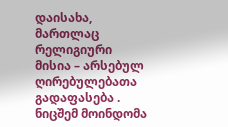დაისახა, მართლაც რელიგიური მისია – არსებულ ღირებულებათა გადაფასება . ნიცშემ მოინდომა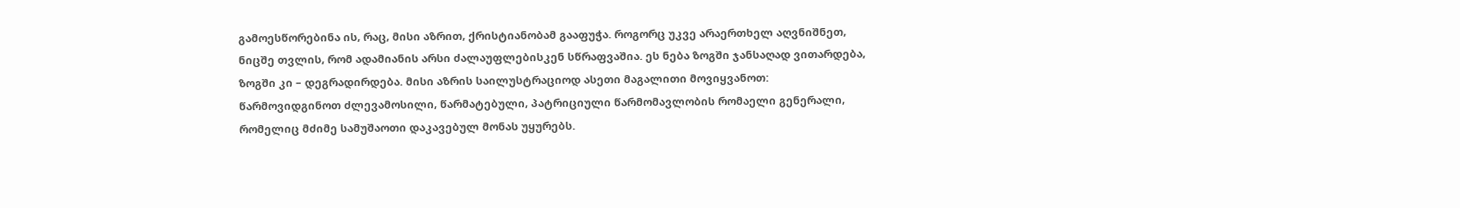გამოესწორებინა ის, რაც, მისი აზრით, ქრისტიანობამ გააფუჭა. როგორც უკვე არაერთხელ აღვნიშნეთ, ნიცშე თვლის, რომ ადამიანის არსი ძალაუფლებისკენ სწრაფვაშია. ეს ნება ზოგში ჯანსაღად ვითარდება, ზოგში კი – დეგრადირდება. მისი აზრის საილუსტრაციოდ ასეთი მაგალითი მოვიყვანოთ: წარმოვიდგინოთ ძლევამოსილი, წარმატებული, პატრიციული წარმომავლობის რომაელი გენერალი, რომელიც მძიმე სამუშაოთი დაკავებულ მონას უყურებს.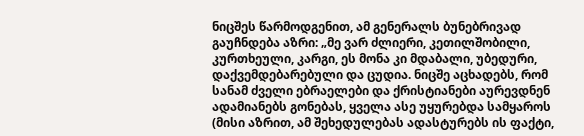ნიცშეს წარმოდგენით, ამ გენერალს ბუნებრივად გაუჩნდება აზრი: „მე ვარ ძლიერი, კეთილშობილი, კურთხეული, კარგი, ეს მონა კი მდაბალი, უბედური, დაქვემდებარებული და ცუდია. ნიცშე აცხადებს, რომ სანამ ძველი ებრაელები და ქრისტიანები აურევდნენ ადამიანებს გონებას, ყველა ასე უყურებდა სამყაროს (მისი აზრით, ამ შეხედულებას ადასტურებს ის ფაქტი,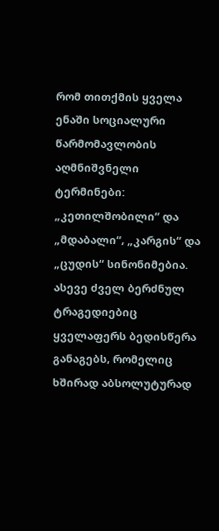რომ თითქმის ყველა ენაში სოციალური წარმომავლობის აღმნიშვნელი ტერმინები: „კეთილშობილი“ და „მდაბალი“, „კარგის“ და „ცუდის“ სინონიმებია. ასევე ძველ ბერძნულ ტრაგედიებიც ყველაფერს ბედისწერა განაგებს, რომელიც ხშირად აბსოლუტურად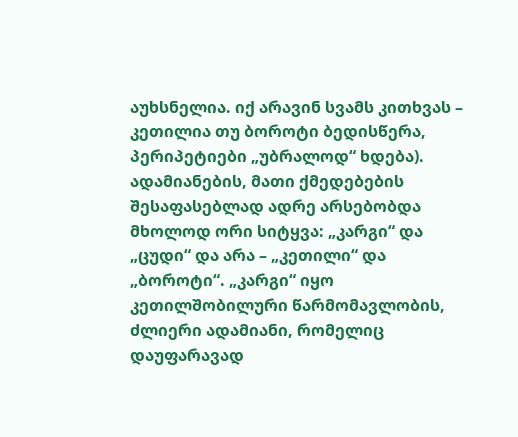აუხსნელია. იქ არავინ სვამს კითხვას – კეთილია თუ ბოროტი ბედისწერა, პერიპეტიები „უბრალოდ“ ხდება). ადამიანების, მათი ქმედებების შესაფასებლად ადრე არსებობდა მხოლოდ ორი სიტყვა: „კარგი“ და „ცუდი“ და არა – „კეთილი“ და „ბოროტი“. „კარგი“ იყო კეთილშობილური წარმომავლობის, ძლიერი ადამიანი, რომელიც დაუფარავად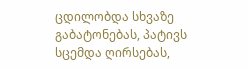ცდილობდა სხვაზე გაბატონებას, პატივს სცემდა ღირსებას,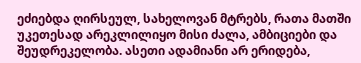ეძიებდა ღირსეულ, სახელოვან მტრებს, რათა მათში უკეთესად არეკლილიყო მისი ძალა, ამბიციები და შეუდრეკელობა. ასეთი ადამიანი არ ერიდება,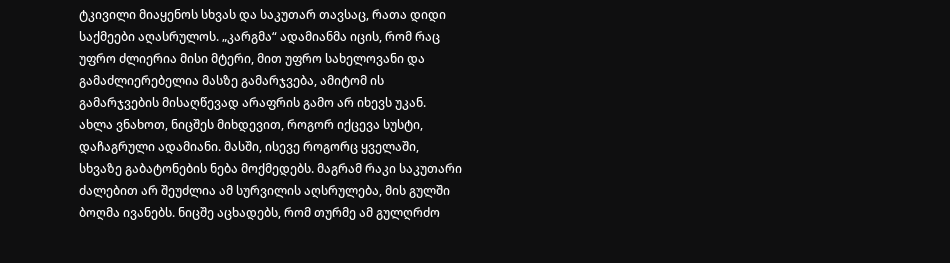ტკივილი მიაყენოს სხვას და საკუთარ თავსაც, რათა დიდი საქმეები აღასრულოს. „კარგმა“ ადამიანმა იცის, რომ რაც უფრო ძლიერია მისი მტერი, მით უფრო სახელოვანი და გამაძლიერებელია მასზე გამარჯვება, ამიტომ ის გამარჯვების მისაღწევად არაფრის გამო არ იხევს უკან.
ახლა ვნახოთ, ნიცშეს მიხდევით, როგორ იქცევა სუსტი, დაჩაგრული ადამიანი. მასში, ისევე როგორც ყველაში, სხვაზე გაბატონების ნება მოქმედებს. მაგრამ რაკი საკუთარი ძალებით არ შეუძლია ამ სურვილის აღსრულება, მის გულში ბოღმა ივანებს. ნიცშე აცხადებს, რომ თურმე ამ გულღრძო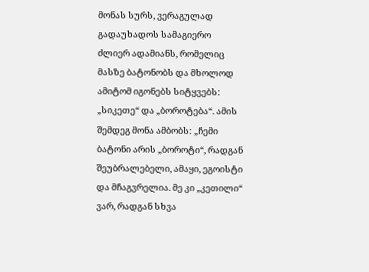მონას სურს, ვერაგულად გადაუხადოს სამაგიერო ძლიერ ადამიანს, რომელიც მასზე ბატონობს და მხოლოდ ამიტომ იგონებს სიტყვებს: „სიკეთე“ და „ბოროტება“. ამის შემდეგ მონა ამბობს: „ჩემი ბატონი არის „ბოროტი“, რადგან შეუბრალებელი, ამაყი, ეგოისტი და მჩაგვრელია. მე კი „კეთილი“ ვარ, რადგან სხვა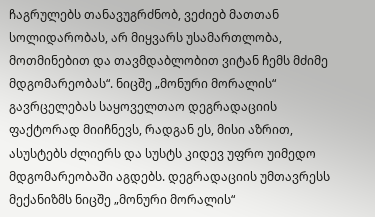ჩაგრულებს თანავუგრძნობ, ვეძიებ მათთან სოლიდარობას, არ მიყვარს უსამართლობა, მოთმინებით და თავმდაბლობით ვიტან ჩემს მძიმე მდგომარეობას“. ნიცშე „მონური მორალის“ გავრცელებას საყოველთაო დეგრადაციის ფაქტორად მიიჩნევს, რადგან ეს, მისი აზრით, ასუსტებს ძლიერს და სუსტს კიდევ უფრო უიმედო მდგომარეობაში აგდებს. დეგრადაციის უმთავრესს მექანიზმს ნიცშე „მონური მორალის“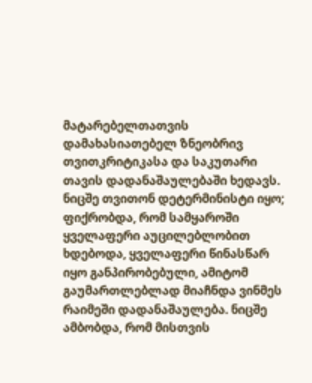მატარებელთათვის დამახასიათებელ ზნეობრივ თვითკრიტიკასა და საკუთარი თავის დადანაშაულებაში ხედავს. ნიცშე თვითონ დეტერმინისტი იყო; ფიქრობდა, რომ სამყაროში ყველაფერი აუცილებლობით ხდებოდა, ყველაფერი წინასწარ იყო განპირობებული, ამიტომ გაუმართლებლად მიაჩნდა ვინმეს რაიმეში დადანაშაულება. ნიცშე ამბობდა, რომ მისთვის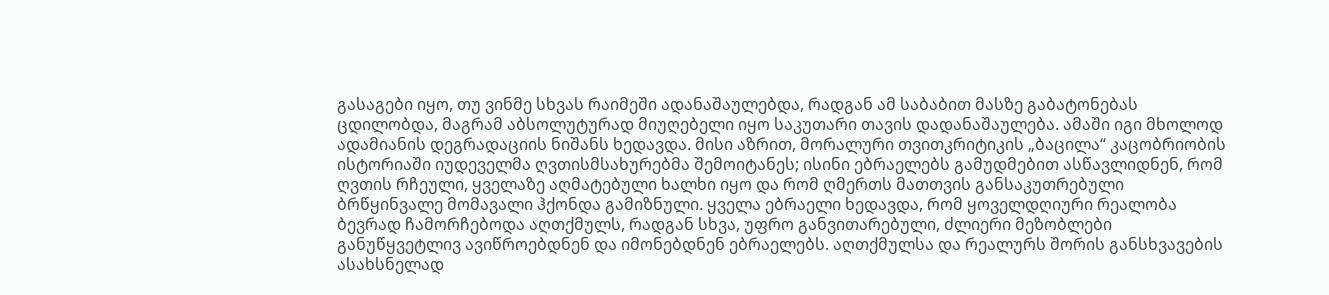გასაგები იყო, თუ ვინმე სხვას რაიმეში ადანაშაულებდა, რადგან ამ საბაბით მასზე გაბატონებას ცდილობდა, მაგრამ აბსოლუტურად მიუღებელი იყო საკუთარი თავის დადანაშაულება. ამაში იგი მხოლოდ ადამიანის დეგრადაციის ნიშანს ხედავდა. მისი აზრით, მორალური თვითკრიტიკის „ბაცილა“ კაცობრიობის ისტორიაში იუდეველმა ღვთისმსახურებმა შემოიტანეს; ისინი ებრაელებს გამუდმებით ასწავლიდნენ, რომ ღვთის რჩეული, ყველაზე აღმატებული ხალხი იყო და რომ ღმერთს მათთვის განსაკუთრებული ბრწყინვალე მომავალი ჰქონდა გამიზნული. ყველა ებრაელი ხედავდა, რომ ყოველდღიური რეალობა ბევრად ჩამორჩებოდა აღთქმულს, რადგან სხვა, უფრო განვითარებული, ძლიერი მეზობლები განუწყვეტლივ ავიწროებდნენ და იმონებდნენ ებრაელებს. აღთქმულსა და რეალურს შორის განსხვავების ასახსნელად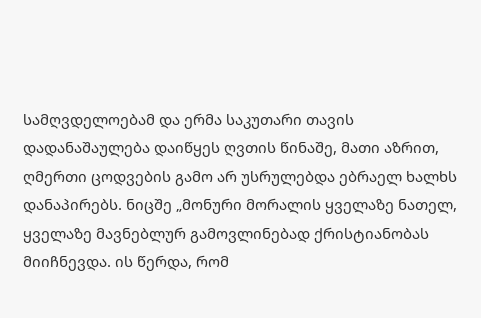სამღვდელოებამ და ერმა საკუთარი თავის დადანაშაულება დაიწყეს ღვთის წინაშე, მათი აზრით, ღმერთი ცოდვების გამო არ უსრულებდა ებრაელ ხალხს დანაპირებს. ნიცშე „მონური მორალის ყველაზე ნათელ, ყველაზე მავნებლურ გამოვლინებად ქრისტიანობას მიიჩნევდა. ის წერდა, რომ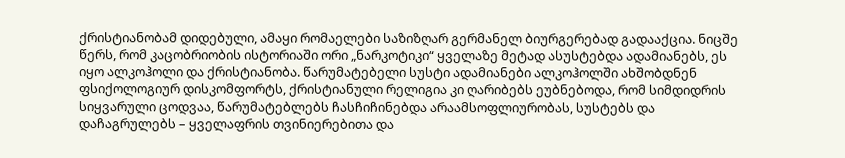ქრისტიანობამ დიდებული, ამაყი რომაელები საზიზღარ გერმანელ ბიურგერებად გადააქცია. ნიცშე წერს, რომ კაცობრიობის ისტორიაში ორი „ნარკოტიკი“ ყველაზე მეტად ასუსტებდა ადამიანებს, ეს იყო ალკოჰოლი და ქრისტიანობა. წარუმატებელი სუსტი ადამიანები ალკოჰოლში ახშობდნენ ფსიქოლოგიურ დისკომფორტს, ქრისტიანული რელიგია კი ღარიბებს ეუბნებოდა, რომ სიმდიდრის სიყვარული ცოდვაა, წარუმატებლებს ჩასჩიჩინებდა არაამსოფლიურობას, სუსტებს და დაჩაგრულებს – ყველაფრის თვინიერებითა და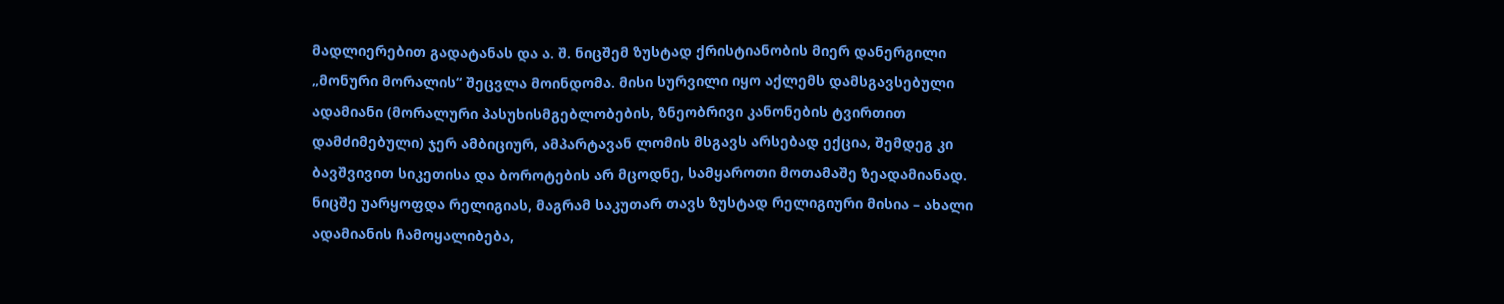მადლიერებით გადატანას და ა. შ. ნიცშემ ზუსტად ქრისტიანობის მიერ დანერგილი „მონური მორალის“ შეცვლა მოინდომა. მისი სურვილი იყო აქლემს დამსგავსებული ადამიანი (მორალური პასუხისმგებლობების, ზნეობრივი კანონების ტვირთით დამძიმებული) ჯერ ამბიციურ, ამპარტავან ლომის მსგავს არსებად ექცია, შემდეგ კი ბავშვივით სიკეთისა და ბოროტების არ მცოდნე, სამყაროთი მოთამაშე ზეადამიანად. ნიცშე უარყოფდა რელიგიას, მაგრამ საკუთარ თავს ზუსტად რელიგიური მისია – ახალი ადამიანის ჩამოყალიბება,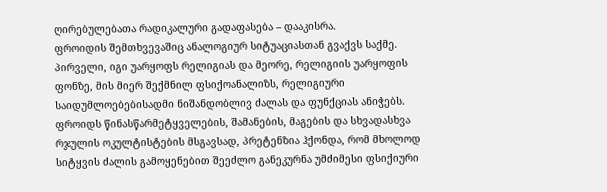ღირებულებათა რადიკალური გადაფასება – დააკისრა.
ფროიდის შემთხვევაშიც ანალოგიურ სიტუაციასთან გვაქვს საქმე. პირველი, იგი უარყოფს რელიგიას და მეორე, რელიგიის უარყოფის ფონზე, მის მიერ შექმნილ ფსიქოანალიზს, რელიგიური საიდუმლოებებისადმი ნიშანდობლივ ძალას და ფუნქციას ანიჭებს. ფროიდს წინასწარმეტყველების, შამანების, მაგების და სხვადასხვა რჯულის ოკულტისტების მსგავსად, პრეტენზია ჰქონდა, რომ მხოლოდ სიტყვის ძალის გამოყენებით შეეძლო განეკურნა უმძიმესი ფსიქიური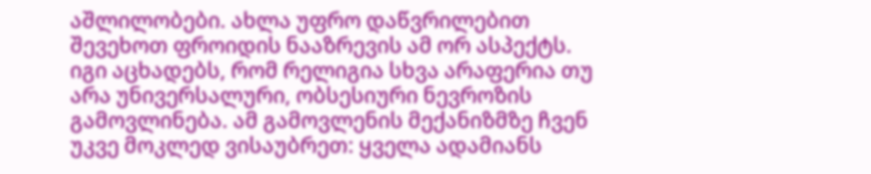აშლილობები. ახლა უფრო დაწვრილებით შევეხოთ ფროიდის ნააზრევის ამ ორ ასპექტს. იგი აცხადებს, რომ რელიგია სხვა არაფერია თუ არა უნივერსალური, ობსესიური ნევროზის გამოვლინება. ამ გამოვლენის მექანიზმზე ჩვენ უკვე მოკლედ ვისაუბრეთ: ყველა ადამიანს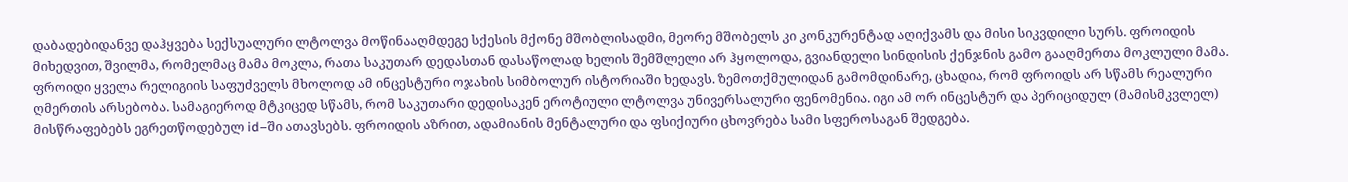დაბადებიდანვე დაჰყვება სექსუალური ლტოლვა მოწინააღმდეგე სქესის მქონე მშობლისადმი, მეორე მშობელს კი კონკურენტად აღიქვამს და მისი სიკვდილი სურს. ფროიდის მიხედვით, შვილმა, რომელმაც მამა მოკლა, რათა საკუთარ დედასთან დასაწოლად ხელის შემშლელი არ ჰყოლოდა, გვიანდელი სინდისის ქენჯნის გამო გააღმერთა მოკლული მამა. ფროიდი ყველა რელიგიის საფუძველს მხოლოდ ამ ინცესტური ოჯახის სიმბოლურ ისტორიაში ხედავს. ზემოთქმულიდან გამომდინარე, ცხადია, რომ ფროიდს არ სწამს რეალური ღმერთის არსებობა. სამაგიეროდ მტკიცედ სწამს, რომ საკუთარი დედისაკენ ეროტიული ლტოლვა უნივერსალური ფენომენია. იგი ამ ორ ინცესტურ და პერიციდულ (მამისმკვლელ) მისწრაფებებს ეგრეთწოდებულ id–ში ათავსებს. ფროიდის აზრით, ადამიანის მენტალური და ფსიქიური ცხოვრება სამი სფეროსაგან შედგება.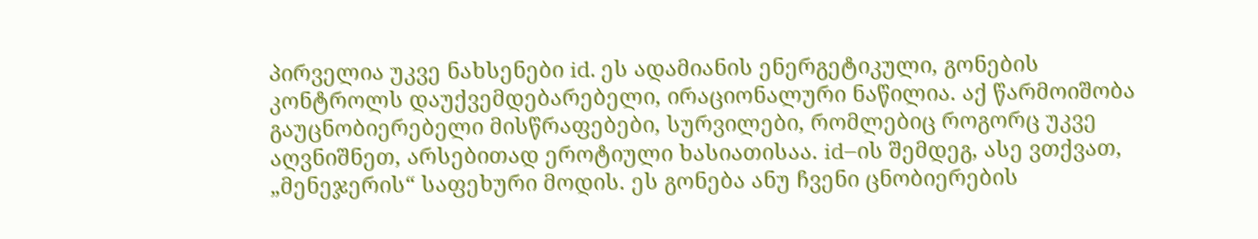პირველია უკვე ნახსენები id. ეს ადამიანის ენერგეტიკული, გონების კონტროლს დაუქვემდებარებელი, ირაციონალური ნაწილია. აქ წარმოიშობა გაუცნობიერებელი მისწრაფებები, სურვილები, რომლებიც როგორც უკვე აღვნიშნეთ, არსებითად ეროტიული ხასიათისაა. id–ის შემდეგ, ასე ვთქვათ, „მენეჯერის“ საფეხური მოდის. ეს გონება ანუ ჩვენი ცნობიერების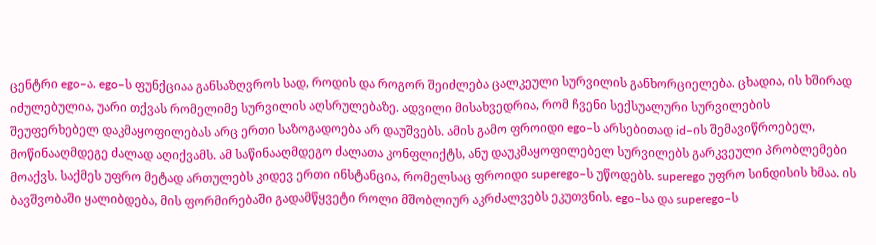ცენტრი ego–ა. ego–ს ფუნქციაა განსაზღვროს სად, როდის და როგორ შეიძლება ცალკეული სურვილის განხორციელება. ცხადია, ის ხშირად იძულებულია, უარი თქვას რომელიმე სურვილის აღსრულებაზე. ადვილი მისახვედრია, რომ ჩვენი სექსუალური სურვილების შეუფერხებელ დაკმაყოფილებას არც ერთი საზოგადოება არ დაუშვებს. ამის გამო ფროიდი ego–ს არსებითად id–ის შემავიწროებელ, მოწინააღმდეგე ძალად აღიქვამს. ამ საწინააღმდეგო ძალათა კონფლიქტს, ანუ დაუკმაყოფილებელ სურვილებს გარკვეული პრობლემები მოაქვს. საქმეს უფრო მეტად ართულებს კიდევ ერთი ინსტანცია, რომელსაც ფროიდი superego–ს უწოდებს. superego უფრო სინდისის ხმაა. ის ბავშვობაში ყალიბდება, მის ფორმირებაში გადამწყვეტი როლი მშობლიურ აკრძალვებს ეკუთვნის. ego–სა და superego–ს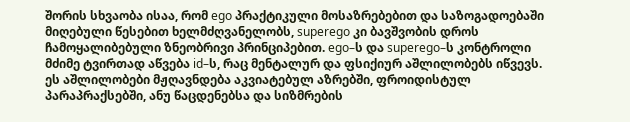შორის სხვაობა ისაა, რომ ego პრაქტიკული მოსაზრებებით და საზოგადოებაში მიღებული წესებით ხელმძღვანელობს, superego კი ბავშვობის დროს ჩამოყალიბებული ზნეობრივი პრინციპებით. ego–ს და superego–ს კონტროლი მძიმე ტვირთად აწვება id–ს, რაც მენტალურ და ფსიქიურ აშლილობებს იწვევს. ეს აშლილობები მჟღავნდება აკვიატებულ აზრებში, ფროიდისტულ პარაპრაქსებში, ანუ წაცდენებსა და სიზმრების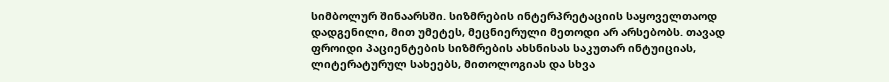სიმბოლურ შინაარსში. სიზმრების ინტერპრეტაციის საყოველთაოდ დადგენილი, მით უმეტეს, მეცნიერული მეთოდი არ არსებობს. თავად ფროიდი პაციენტების სიზმრების ახსნისას საკუთარ ინტუიციას, ლიტერატურულ სახეებს, მითოლოგიას და სხვა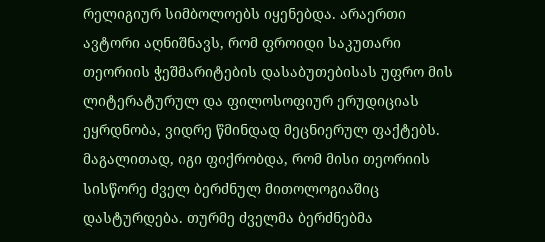რელიგიურ სიმბოლოებს იყენებდა. არაერთი ავტორი აღნიშნავს, რომ ფროიდი საკუთარი თეორიის ჭეშმარიტების დასაბუთებისას უფრო მის ლიტერატურულ და ფილოსოფიურ ერუდიციას ეყრდნობა, ვიდრე წმინდად მეცნიერულ ფაქტებს. მაგალითად, იგი ფიქრობდა, რომ მისი თეორიის სისწორე ძველ ბერძნულ მითოლოგიაშიც დასტურდება. თურმე ძველმა ბერძნებმა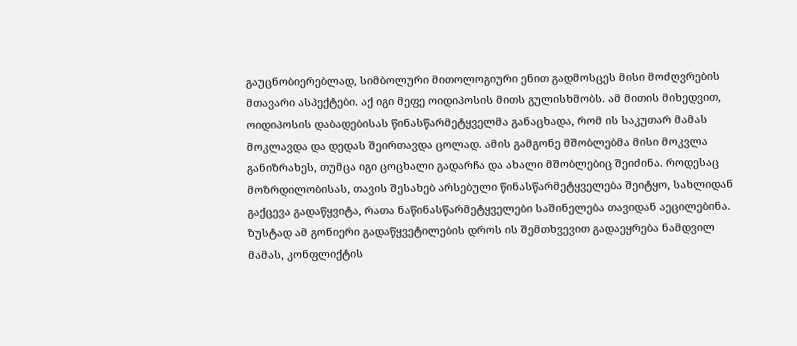გაუცნობიერებლად, სიმბოლური მითოლოგიური ენით გადმოსცეს მისი მოძღვრების მთავარი ასპექტები. აქ იგი მეფე ოიდიპოსის მითს გულისხმობს. ამ მითის მიხედვით, ოიდიპოსის დაბადებისას წინასწარმეტყველმა განაცხადა, რომ ის საკუთარ მამას მოკლავდა და დედას შეირთავდა ცოლად. ამის გამგონე მშობლებმა მისი მოკვლა განიზრახეს, თუმცა იგი ცოცხალი გადარჩა და ახალი მშობლებიც შეიძინა. როდესაც მოზრდილობისას, თავის შესახებ არსებული წინასწარმეტყველება შეიტყო, სახლიდან გაქცევა გადაწყვიტა, რათა ნაწინასწარმეტყველები საშინელება თავიდან აეცილებინა. ზუსტად ამ გონიერი გადაწყვეტილების დროს ის შემთხვევით გადაეყრება ნამდვილ მამას, კონფლიქტის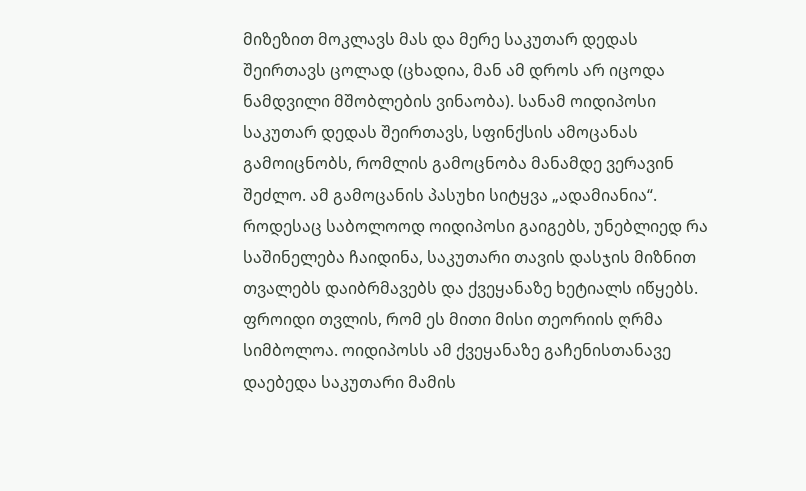მიზეზით მოკლავს მას და მერე საკუთარ დედას შეირთავს ცოლად (ცხადია, მან ამ დროს არ იცოდა ნამდვილი მშობლების ვინაობა). სანამ ოიდიპოსი საკუთარ დედას შეირთავს, სფინქსის ამოცანას გამოიცნობს, რომლის გამოცნობა მანამდე ვერავინ შეძლო. ამ გამოცანის პასუხი სიტყვა „ადამიანია“. როდესაც საბოლოოდ ოიდიპოსი გაიგებს, უნებლიედ რა საშინელება ჩაიდინა, საკუთარი თავის დასჯის მიზნით თვალებს დაიბრმავებს და ქვეყანაზე ხეტიალს იწყებს. ფროიდი თვლის, რომ ეს მითი მისი თეორიის ღრმა სიმბოლოა. ოიდიპოსს ამ ქვეყანაზე გაჩენისთანავე დაებედა საკუთარი მამის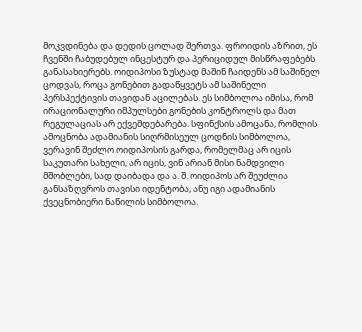მოკვდინება და დედის ცოლად შერთვა. ფროიდის აზრით, ეს ჩვენში ჩაბუდებულ ინცესტურ და პერიციდულ მისწრაფებებს განასახიერებს. ოიდიპოსი ზუსტად მაშინ ჩაიდენს ამ საშინელ ცოდვას, როცა გონებით გადაწყვეტს ამ საშინელი პერსპექტივის თავიდან აცილებას. ეს სიმბოლოა იმისა, რომ ირაციონალური იმპულსები გონების კონტროლს და მათ რეგულაციას არ ექვემდებარება. სფინქსის ამოცანა, რომლის ამოცნობა ადამიანის სიღრმისეულ ცოდნის სიმბოლოა, ვერავინ შეძლო ოიდიპოსის გარდა, რომელმაც არ იცის საკუთარი სახელი, არ იცის, ვინ არიან მისი ნამდვილი მშობლები, სად დაიბადა და ა. შ. ოიდიპოს არ შეუძლია განსაზღვროს თავისი იდენტობა, ანუ იგი ადამიანის ქვეცნობიერი ნაწილის სიმბოლოა.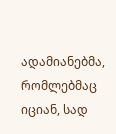ადამიანებმა, რომლებმაც იციან, სად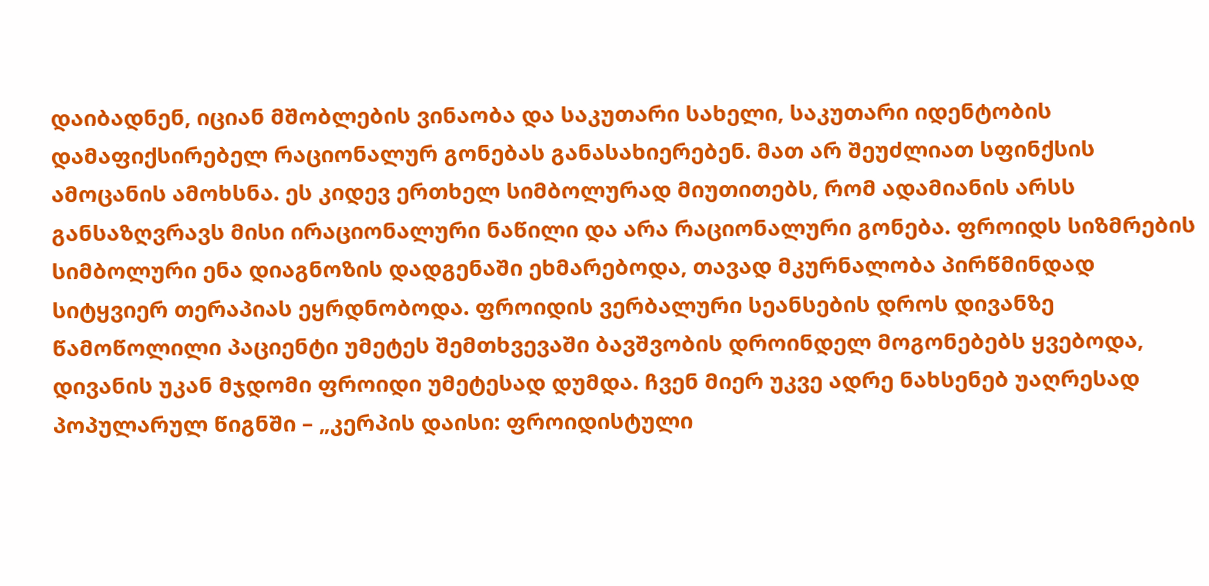დაიბადნენ, იციან მშობლების ვინაობა და საკუთარი სახელი, საკუთარი იდენტობის დამაფიქსირებელ რაციონალურ გონებას განასახიერებენ. მათ არ შეუძლიათ სფინქსის ამოცანის ამოხსნა. ეს კიდევ ერთხელ სიმბოლურად მიუთითებს, რომ ადამიანის არსს განსაზღვრავს მისი ირაციონალური ნაწილი და არა რაციონალური გონება. ფროიდს სიზმრების სიმბოლური ენა დიაგნოზის დადგენაში ეხმარებოდა, თავად მკურნალობა პირწმინდად სიტყვიერ თერაპიას ეყრდნობოდა. ფროიდის ვერბალური სეანსების დროს დივანზე წამოწოლილი პაციენტი უმეტეს შემთხვევაში ბავშვობის დროინდელ მოგონებებს ყვებოდა, დივანის უკან მჯდომი ფროიდი უმეტესად დუმდა. ჩვენ მიერ უკვე ადრე ნახსენებ უაღრესად პოპულარულ წიგნში – „კერპის დაისი: ფროიდისტული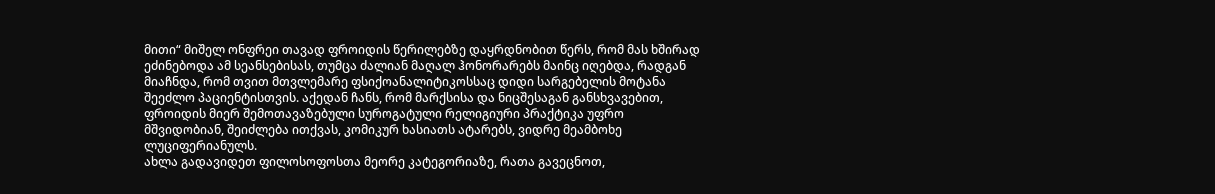მითი“ მიშელ ონფრეი თავად ფროიდის წერილებზე დაყრდნობით წერს, რომ მას ხშირად ეძინებოდა ამ სეანსებისას, თუმცა ძალიან მაღალ ჰონორარებს მაინც იღებდა, რადგან მიაჩნდა, რომ თვით მთვლემარე ფსიქოანალიტიკოსსაც დიდი სარგებელის მოტანა შეეძლო პაციენტისთვის. აქედან ჩანს, რომ მარქსისა და ნიცშესაგან განსხვავებით, ფროიდის მიერ შემოთავაზებული სუროგატული რელიგიური პრაქტიკა უფრო მშვიდობიან, შეიძლება ითქვას, კომიკურ ხასიათს ატარებს, ვიდრე მეამბოხე ლუციფერიანულს.
ახლა გადავიდეთ ფილოსოფოსთა მეორე კატეგორიაზე, რათა გავეცნოთ,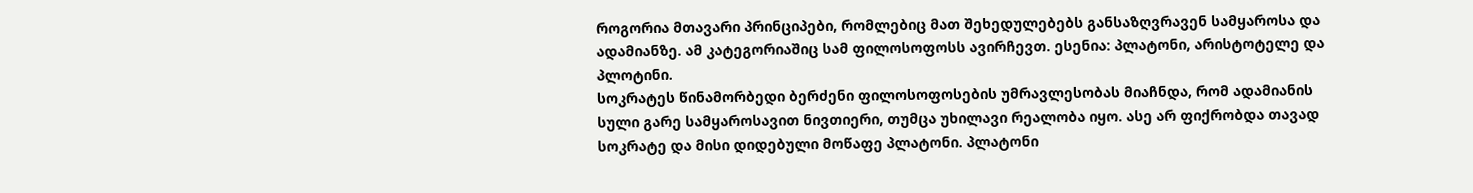როგორია მთავარი პრინციპები, რომლებიც მათ შეხედულებებს განსაზღვრავენ სამყაროსა და ადამიანზე. ამ კატეგორიაშიც სამ ფილოსოფოსს ავირჩევთ. ესენია: პლატონი, არისტოტელე და პლოტინი.
სოკრატეს წინამორბედი ბერძენი ფილოსოფოსების უმრავლესობას მიაჩნდა, რომ ადამიანის სული გარე სამყაროსავით ნივთიერი, თუმცა უხილავი რეალობა იყო. ასე არ ფიქრობდა თავად სოკრატე და მისი დიდებული მოწაფე პლატონი. პლატონი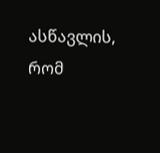ასწავლის, რომ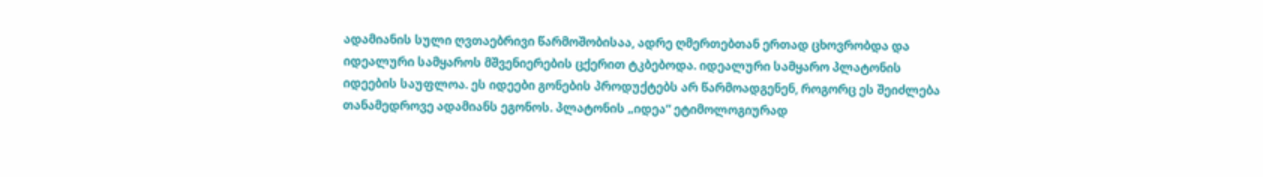ადამიანის სული ღვთაებრივი წარმოშობისაა, ადრე ღმერთებთან ერთად ცხოვრობდა და იდეალური სამყაროს მშვენიერების ცქერით ტკბებოდა. იდეალური სამყარო პლატონის იდეების საუფლოა. ეს იდეები გონების პროდუქტებს არ წარმოადგენენ, როგორც ეს შეიძლება თანამედროვე ადამიანს ეგონოს. პლატონის „იდეა“ ეტიმოლოგიურად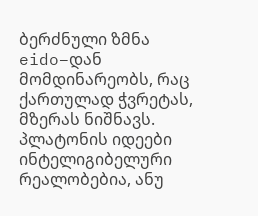ბერძნული ზმნა eido–დან მომდინარეობს, რაც ქართულად ჭვრეტას, მზერას ნიშნავს. პლატონის იდეები ინტელიგიბელური რეალობებია, ანუ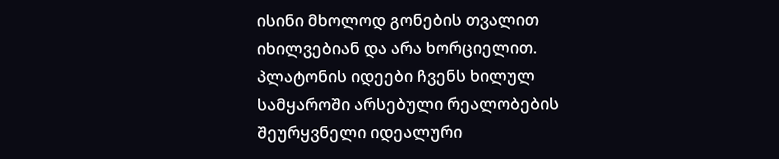ისინი მხოლოდ გონების თვალით იხილვებიან და არა ხორციელით. პლატონის იდეები ჩვენს ხილულ სამყაროში არსებული რეალობების შეურყვნელი იდეალური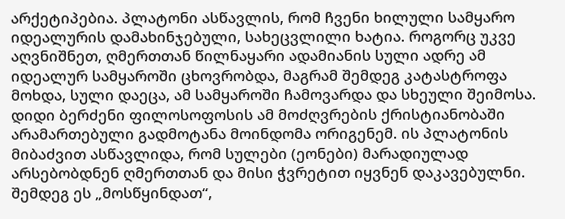არქეტიპებია. პლატონი ასწავლის, რომ ჩვენი ხილული სამყარო იდეალურის დამახინჯებული, სახეცვლილი ხატია. როგორც უკვე აღვნიშნეთ, ღმერთთან წილნაყარი ადამიანის სული ადრე ამ იდეალურ სამყაროში ცხოვრობდა, მაგრამ შემდეგ კატასტროფა მოხდა, სული დაეცა, ამ სამყაროში ჩამოვარდა და სხეული შეიმოსა. დიდი ბერძენი ფილოსოფოსის ამ მოძღვრების ქრისტიანობაში არამართებული გადმოტანა მოინდომა ორიგენემ. ის პლატონის მიბაძვით ასწავლიდა, რომ სულები (ეონები) მარადიულად არსებობდნენ ღმერთთან და მისი ჭვრეტით იყვნენ დაკავებულნი. შემდეგ ეს „მოსწყინდათ“,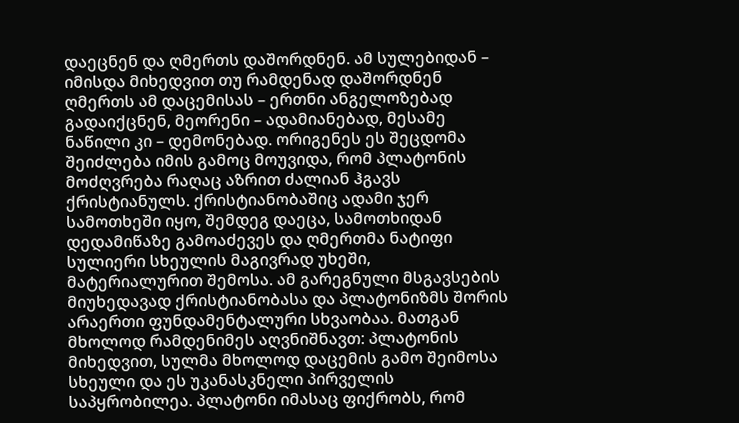დაეცნენ და ღმერთს დაშორდნენ. ამ სულებიდან – იმისდა მიხედვით თუ რამდენად დაშორდნენ ღმერთს ამ დაცემისას – ერთნი ანგელოზებად გადაიქცნენ, მეორენი – ადამიანებად, მესამე ნაწილი კი – დემონებად. ორიგენეს ეს შეცდომა შეიძლება იმის გამოც მოუვიდა, რომ პლატონის მოძღვრება რაღაც აზრით ძალიან ჰგავს ქრისტიანულს. ქრისტიანობაშიც ადამი ჯერ სამოთხეში იყო, შემდეგ დაეცა, სამოთხიდან დედამიწაზე გამოაძევეს და ღმერთმა ნატიფი სულიერი სხეულის მაგივრად უხეში, მატერიალურით შემოსა. ამ გარეგნული მსგავსების მიუხედავად ქრისტიანობასა და პლატონიზმს შორის არაერთი ფუნდამენტალური სხვაობაა. მათგან მხოლოდ რამდენიმეს აღვნიშნავთ: პლატონის მიხედვით, სულმა მხოლოდ დაცემის გამო შეიმოსა სხეული და ეს უკანასკნელი პირველის საპყრობილეა. პლატონი იმასაც ფიქრობს, რომ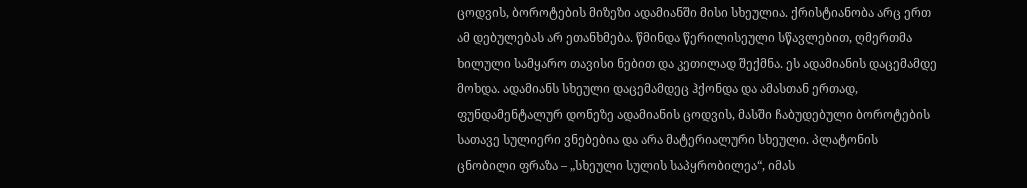ცოდვის, ბოროტების მიზეზი ადამიანში მისი სხეულია. ქრისტიანობა არც ერთ ამ დებულებას არ ეთანხმება. წმინდა წერილისეული სწავლებით, ღმერთმა ხილული სამყარო თავისი ნებით და კეთილად შექმნა. ეს ადამიანის დაცემამდე მოხდა. ადამიანს სხეული დაცემამდეც ჰქონდა და ამასთან ერთად, ფუნდამენტალურ დონეზე ადამიანის ცოდვის, მასში ჩაბუდებული ბოროტების სათავე სულიერი ვნებებია და არა მატერიალური სხეული. პლატონის ცნობილი ფრაზა – „სხეული სულის საპყრობილეა“, იმას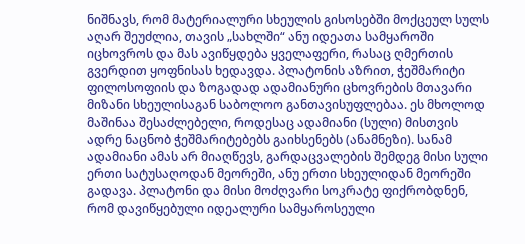ნიშნავს, რომ მატერიალური სხეულის გისოსებში მოქცეულ სულს აღარ შეუძლია, თავის „სახლში“ ანუ იდეათა სამყაროში იცხოვროს და მას ავიწყდება ყველაფერი, რასაც ღმერთის გვერდით ყოფნისას ხედავდა. პლატონის აზრით, ჭეშმარიტი ფილოსოფიის და ზოგადად ადამიანური ცხოვრების მთავარი მიზანი სხეულისაგან საბოლოო განთავისუფლებაა. ეს მხოლოდ მაშინაა შესაძლებელი, როდესაც ადამიანი (სული) მისთვის ადრე ნაცნობ ჭეშმარიტებებს გაიხსენებს (ანამნეზი). სანამ ადამიანი ამას არ მიაღწევს, გარდაცვალების შემდეგ მისი სული ერთი სატუსაღოდან მეორეში, ანუ ერთი სხეულიდან მეორეში გადავა. პლატონი და მისი მოძღვარი სოკრატე ფიქრობდნენ, რომ დავიწყებული იდეალური სამყაროსეული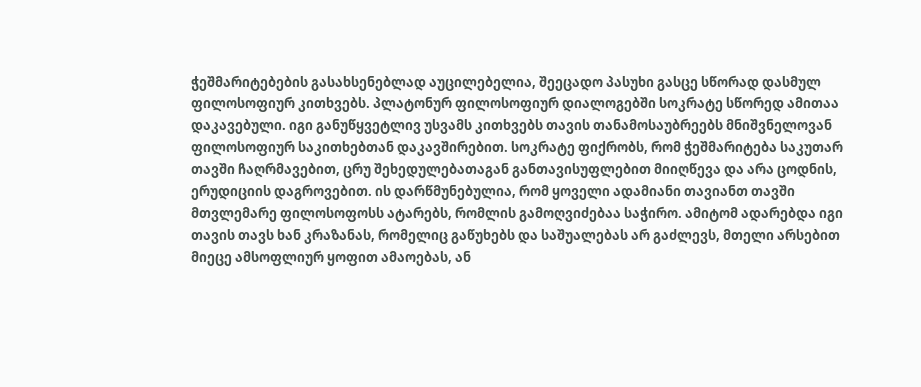ჭეშმარიტებების გასახსენებლად აუცილებელია, შეეცადო პასუხი გასცე სწორად დასმულ ფილოსოფიურ კითხვებს. პლატონურ ფილოსოფიურ დიალოგებში სოკრატე სწორედ ამითაა დაკავებული. იგი განუწყვეტლივ უსვამს კითხვებს თავის თანამოსაუბრეებს მნიშვნელოვან ფილოსოფიურ საკითხებთან დაკავშირებით. სოკრატე ფიქრობს, რომ ჭეშმარიტება საკუთარ თავში ჩაღრმავებით, ცრუ შეხედულებათაგან განთავისუფლებით მიიღწევა და არა ცოდნის, ერუდიციის დაგროვებით. ის დარწმუნებულია, რომ ყოველი ადამიანი თავიანთ თავში მთვლემარე ფილოსოფოსს ატარებს, რომლის გამოღვიძებაა საჭირო. ამიტომ ადარებდა იგი თავის თავს ხან კრაზანას, რომელიც გაწუხებს და საშუალებას არ გაძლევს, მთელი არსებით მიეცე ამსოფლიურ ყოფით ამაოებას, ან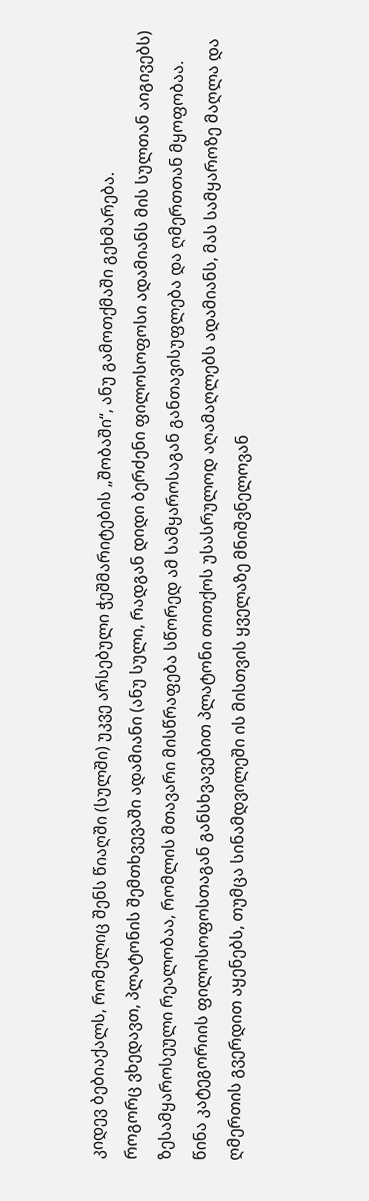კიდევ ბებიაქალს, რომელიც შენს წიაღში (სულში) უკვე არსებული ჭეშმარიტების „შობაში“, ანუ გამოთქმაში გეხმარება.
როგორც ვხედავთ, პლატონის შემთხვევაში ადამიანი (ანუ სული, რადგან დიდი ბერძენი ფილოსოფოსი ადამიანს მის სულთან აიგივებს) ზესამყაროსეული რეალობაა, რომლის მთავარი მისწრაფება სწორედ ამ სამყაროსაგან განთავისუფლება და ღმერთთან მყოფობაა. წინა კატეგორიის ფილოსოფოსთაგან განსხვავებით პლატონი თითქოს უსასრულოდ აღამაღლებს ადამიანს, მას სამყაროზე მაღლა და ღმერთის გვერდით აყენებს, თუმცა სინამდვილეში ის მისთვის ყველაზე მნიშვნელოვან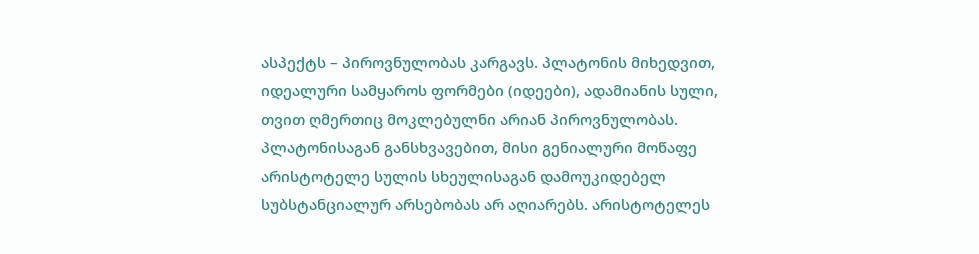ასპექტს – პიროვნულობას კარგავს. პლატონის მიხედვით, იდეალური სამყაროს ფორმები (იდეები), ადამიანის სული, თვით ღმერთიც მოკლებულნი არიან პიროვნულობას.
პლატონისაგან განსხვავებით, მისი გენიალური მოწაფე არისტოტელე სულის სხეულისაგან დამოუკიდებელ სუბსტანციალურ არსებობას არ აღიარებს. არისტოტელეს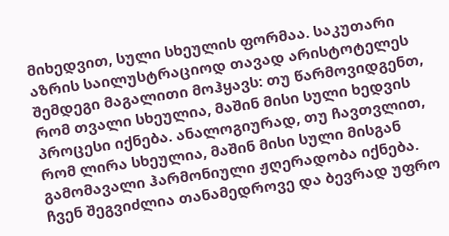მიხედვით, სული სხეულის ფორმაა. საკუთარი აზრის საილუსტრაციოდ თავად არისტოტელეს შემდეგი მაგალითი მოჰყავს: თუ წარმოვიდგენთ, რომ თვალი სხეულია, მაშინ მისი სული ხედვის პროცესი იქნება. ანალოგიურად, თუ ჩავთვლით, რომ ლირა სხეულია, მაშინ მისი სული მისგან გამომავალი ჰარმონიული ჟღერადობა იქნება. ჩვენ შეგვიძლია თანამედროვე და ბევრად უფრო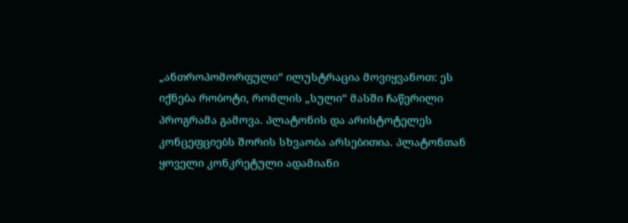„ანთროპომორფული“ ილუსტრაცია მოვიყვანოთ: ეს იქნება რობოტი, რომლის „სული“ მასში ჩაწერილი პროგრამა გამოვა. პლატონის და არისტოტელეს კონცეფციებს შორის სხვაობა არსებითია. პლატონთან ყოველი კონკრეტული ადამიანი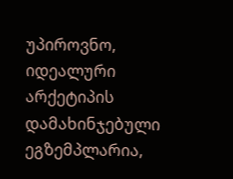უპიროვნო, იდეალური არქეტიპის დამახინჯებული ეგზემპლარია,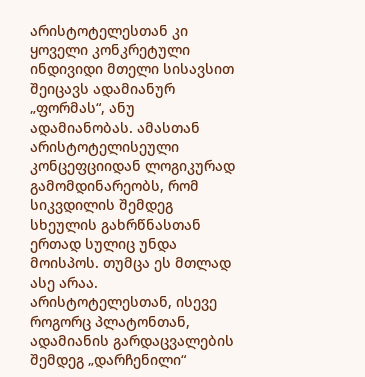არისტოტელესთან კი ყოველი კონკრეტული ინდივიდი მთელი სისავსით შეიცავს ადამიანურ „ფორმას“, ანუ ადამიანობას. ამასთან არისტოტელისეული კონცეფციიდან ლოგიკურად გამომდინარეობს, რომ სიკვდილის შემდეგ სხეულის გახრწნასთან ერთად სულიც უნდა მოისპოს. თუმცა ეს მთლად ასე არაა. არისტოტელესთან, ისევე როგორც პლატონთან, ადამიანის გარდაცვალების შემდეგ „დარჩენილი“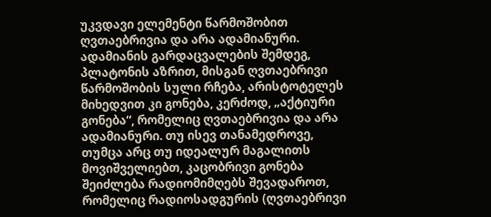უკვდავი ელემენტი წარმოშობით ღვთაებრივია და არა ადამიანური. ადამიანის გარდაცვალების შემდეგ, პლატონის აზრით, მისგან ღვთაებრივი წარმოშობის სული რჩება, არისტოტელეს მიხედვით კი გონება, კერძოდ, „აქტიური გონება“, რომელიც ღვთაებრივია და არა ადამიანური. თუ ისევ თანამედროვე, თუმცა არც თუ იდეალურ მაგალითს მოვიშველიებთ, კაცობრივი გონება შეიძლება რადიომიმღებს შევადაროთ, რომელიც რადიოსადგურის (ღვთაებრივი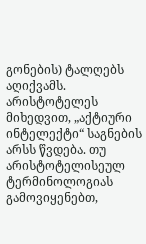გონების) ტალღებს აღიქვამს. არისტოტელეს მიხედვით, „აქტიური ინტელექტი“ საგნების არსს წვდება. თუ არისტოტელისეულ ტერმინოლოგიას გამოვიყენებთ,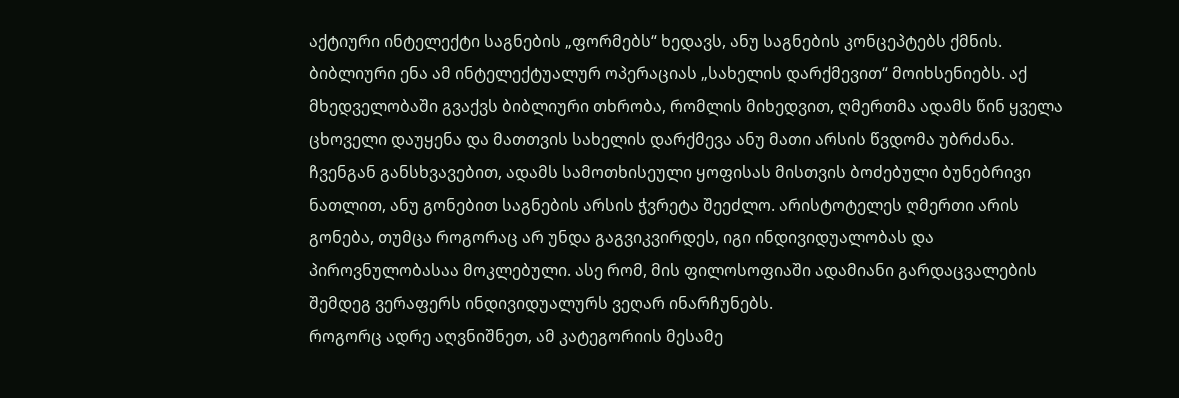აქტიური ინტელექტი საგნების „ფორმებს“ ხედავს, ანუ საგნების კონცეპტებს ქმნის. ბიბლიური ენა ამ ინტელექტუალურ ოპერაციას „სახელის დარქმევით“ მოიხსენიებს. აქ მხედველობაში გვაქვს ბიბლიური თხრობა, რომლის მიხედვით, ღმერთმა ადამს წინ ყველა ცხოველი დაუყენა და მათთვის სახელის დარქმევა ანუ მათი არსის წვდომა უბრძანა. ჩვენგან განსხვავებით, ადამს სამოთხისეული ყოფისას მისთვის ბოძებული ბუნებრივი ნათლით, ანუ გონებით საგნების არსის ჭვრეტა შეეძლო. არისტოტელეს ღმერთი არის გონება, თუმცა როგორაც არ უნდა გაგვიკვირდეს, იგი ინდივიდუალობას და პიროვნულობასაა მოკლებული. ასე რომ, მის ფილოსოფიაში ადამიანი გარდაცვალების შემდეგ ვერაფერს ინდივიდუალურს ვეღარ ინარჩუნებს.
როგორც ადრე აღვნიშნეთ, ამ კატეგორიის მესამე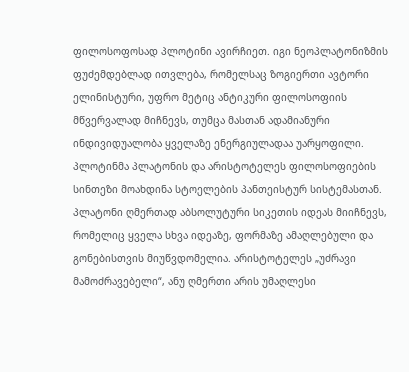ფილოსოფოსად პლოტინი ავირჩიეთ. იგი ნეოპლატონიზმის ფუძემდებლად ითვლება, რომელსაც ზოგიერთი ავტორი ელინისტური, უფრო მეტიც ანტიკური ფილოსოფიის მწვერვალად მიჩნევს, თუმცა მასთან ადამიანური ინდივიდუალობა ყველაზე ენერგიულადაა უარყოფილი. პლოტინმა პლატონის და არისტოტელეს ფილოსოფიების სინთეზი მოახდინა სტოელების პანთეისტურ სისტემასთან. პლატონი ღმერთად აბსოლუტური სიკეთის იდეას მიიჩნევს, რომელიც ყველა სხვა იდეაზე, ფორმაზე ამაღლებული და გონებისთვის მიუწვდომელია. არისტოტელეს „უძრავი მამოძრავებელი“, ანუ ღმერთი არის უმაღლესი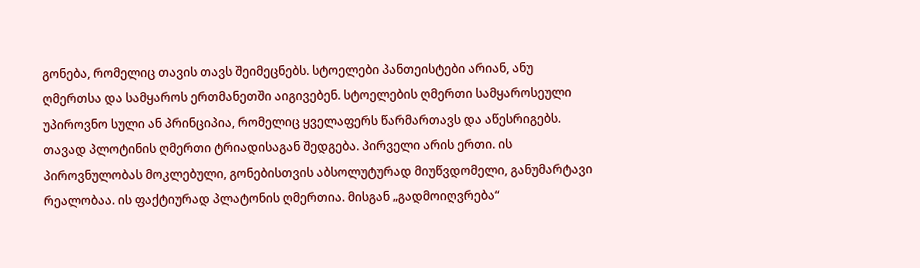გონება, რომელიც თავის თავს შეიმეცნებს. სტოელები პანთეისტები არიან, ანუ ღმერთსა და სამყაროს ერთმანეთში აიგივებენ. სტოელების ღმერთი სამყაროსეული უპიროვნო სული ან პრინციპია, რომელიც ყველაფერს წარმართავს და აწესრიგებს.
თავად პლოტინის ღმერთი ტრიადისაგან შედგება. პირველი არის ერთი. ის პიროვნულობას მოკლებული, გონებისთვის აბსოლუტურად მიუწვდომელი, განუმარტავი რეალობაა. ის ფაქტიურად პლატონის ღმერთია. მისგან „გადმოიღვრება“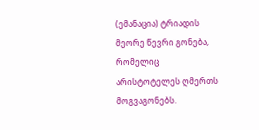(ემანაცია) ტრიადის მეორე წევრი გონება, რომელიც არისტოტელეს ღმერთს მოგვაგონებს.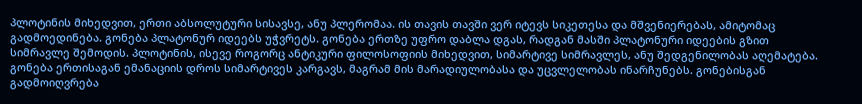პლოტინის მიხედვით, ერთი აბსოლუტური სისავსე, ანუ პლერომაა. ის თავის თავში ვერ იტევს სიკეთესა და მშვენიერებას, ამიტომაც გადმოედინება. გონება პლატონურ იდეებს უჭვრეტს. გონება ერთზე უფრო დაბლა დგას, რადგან მასში პლატონური იდეების გზით სიმრავლე შემოდის. პლოტინის, ისევე როგორც ანტიკური ფილოსოფიის მიხედვით, სიმარტივე სიმრავლეს, ანუ შედგენილობას აღემატება. გონება ერთისაგან ემანაციის დროს სიმარტივეს კარგავს, მაგრამ მის მარადიულობასა და უცვლელობას ინარჩუნებს. გონებისგან გადმოიღვრება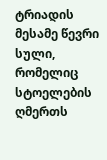ტრიადის მესამე წევრი სული, რომელიც სტოელების ღმერთს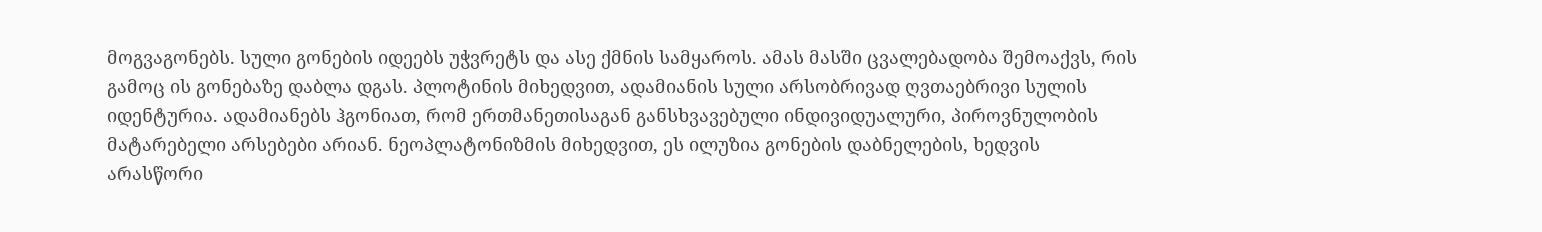მოგვაგონებს. სული გონების იდეებს უჭვრეტს და ასე ქმნის სამყაროს. ამას მასში ცვალებადობა შემოაქვს, რის გამოც ის გონებაზე დაბლა დგას. პლოტინის მიხედვით, ადამიანის სული არსობრივად ღვთაებრივი სულის იდენტურია. ადამიანებს ჰგონიათ, რომ ერთმანეთისაგან განსხვავებული ინდივიდუალური, პიროვნულობის მატარებელი არსებები არიან. ნეოპლატონიზმის მიხედვით, ეს ილუზია გონების დაბნელების, ხედვის არასწორი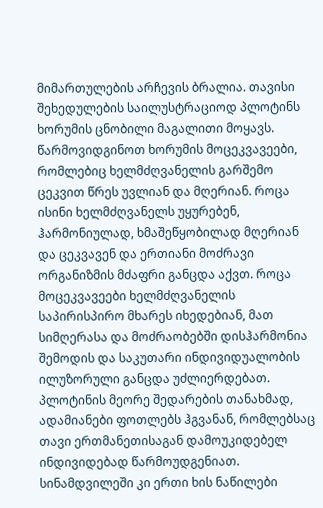მიმართულების არჩევის ბრალია. თავისი შეხედულების საილუსტრაციოდ პლოტინს ხორუმის ცნობილი მაგალითი მოყავს. წარმოვიდგინოთ ხორუმის მოცეკვავეები, რომლებიც ხელმძღვანელის გარშემო ცეკვით წრეს უვლიან და მღერიან. როცა ისინი ხელმძღვანელს უყურებენ, ჰარმონიულად, ხმაშეწყობილად მღერიან და ცეკვავენ და ერთიანი მოძრავი ორგანიზმის მძაფრი განცდა აქვთ. როცა მოცეკვავეები ხელმძღვანელის საპირისპირო მხარეს იხედებიან, მათ სიმღერასა და მოძრაობებში დისჰარმონია შემოდის და საკუთარი ინდივიდუალობის ილუზორული განცდა უძლიერდებათ. პლოტინის მეორე შედარების თანახმად, ადამიანები ფოთლებს ჰგვანან, რომლებსაც თავი ერთმანეთისაგან დამოუკიდებელ ინდივიდებად წარმოუდგენიათ. სინამდვილეში კი ერთი ხის ნაწილები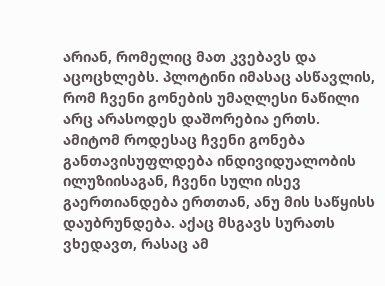არიან, რომელიც მათ კვებავს და აცოცხლებს. პლოტინი იმასაც ასწავლის, რომ ჩვენი გონების უმაღლესი ნაწილი არც არასოდეს დაშორებია ერთს. ამიტომ როდესაც ჩვენი გონება განთავისუფლდება ინდივიდუალობის ილუზიისაგან, ჩვენი სული ისევ გაერთიანდება ერთთან, ანუ მის საწყისს დაუბრუნდება. აქაც მსგავს სურათს ვხედავთ, რასაც ამ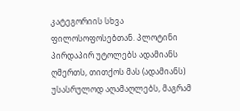კატეგორიის სხვა ფილოსოფოსებთან. პლოტინი პირდაპირ უტოლებს ადამიანს ღმერთს, თითქოს მას (ადამიანს) უსასრულოდ აღამაღლებს, მაგრამ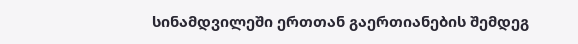სინამდვილეში ერთთან გაერთიანების შემდეგ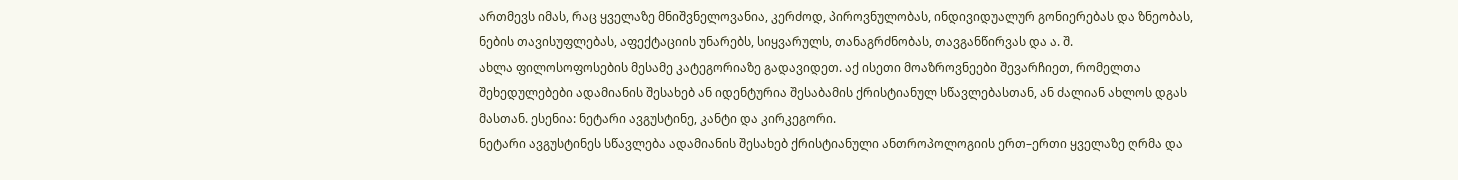ართმევს იმას, რაც ყველაზე მნიშვნელოვანია, კერძოდ, პიროვნულობას, ინდივიდუალურ გონიერებას და ზნეობას, ნების თავისუფლებას, აფექტაციის უნარებს, სიყვარულს, თანაგრძნობას, თავგანწირვას და ა. შ.
ახლა ფილოსოფოსების მესამე კატეგორიაზე გადავიდეთ. აქ ისეთი მოაზროვნეები შევარჩიეთ, რომელთა შეხედულებები ადამიანის შესახებ ან იდენტურია შესაბამის ქრისტიანულ სწავლებასთან, ან ძალიან ახლოს დგას მასთან. ესენია: ნეტარი ავგუსტინე, კანტი და კირკეგორი.
ნეტარი ავგუსტინეს სწავლება ადამიანის შესახებ ქრისტიანული ანთროპოლოგიის ერთ–ერთი ყველაზე ღრმა და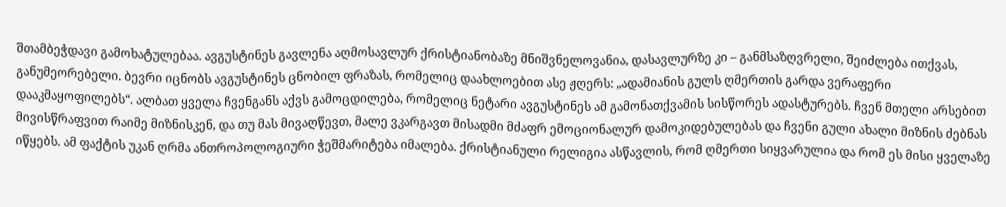შთამბეჭდავი გამოხატულებაა. ავგუსტინეს გავლენა აღმოსავლურ ქრისტიანობაზე მნიშვნელოვანია, დასავლურზე კი – განმსაზღვრელი, შეიძლება ითქვას, განუმეორებელი. ბევრი იცნობს ავგუსტინეს ცნობილ ფრაზას, რომელიც დაახლოებით ასე ჟღერს: „ადამიანის გულს ღმერთის გარდა ვერაფერი დააკმაყოფილებს“. ალბათ ყველა ჩვენგანს აქვს გამოცდილება, რომელიც ნეტარი ავგუსტინეს ამ გამონათქვამის სისწორეს ადასტურებს. ჩვენ მთელი არსებით მივისწრაფვით რაიმე მიზნისკენ, და თუ მას მივაღწევთ, მალე ვკარგავთ მისადმი მძაფრ ემოციონალურ დამოკიდებულებას და ჩვენი გული ახალი მიზნის ძებნას იწყებს. ამ ფაქტის უკან ღრმა ანთროპოლოგიური ჭეშმარიტება იმალება. ქრისტიანული რელიგია ასწავლის, რომ ღმერთი სიყვარულია და რომ ეს მისი ყველაზე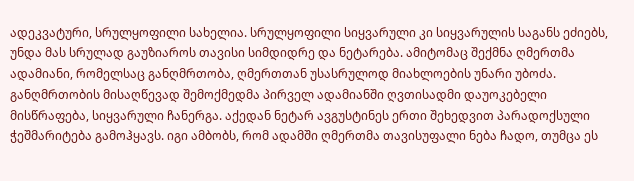ადეკვატური, სრულყოფილი სახელია. სრულყოფილი სიყვარული კი სიყვარულის საგანს ეძიებს, უნდა მას სრულად გაუზიაროს თავისი სიმდიდრე და ნეტარება. ამიტომაც შექმნა ღმერთმა ადამიანი, რომელსაც განღმრთობა, ღმერთთან უსასრულოდ მიახლოების უნარი უბოძა. განღმრთობის მისაღწევად შემოქმედმა პირველ ადამიანში ღვთისადმი დაუოკებელი მისწრაფება, სიყვარული ჩანერგა. აქედან ნეტარ ავგუსტინეს ერთი შეხედვით პარადოქსული ჭეშმარიტება გამოჰყავს. იგი ამბობს, რომ ადამში ღმერთმა თავისუფალი ნება ჩადო, თუმცა ეს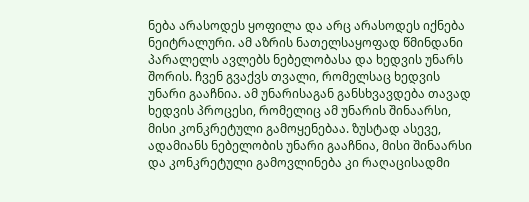ნება არასოდეს ყოფილა და არც არასოდეს იქნება ნეიტრალური. ამ აზრის ნათელსაყოფად წმინდანი პარალელს ავლებს ნებელობასა და ხედვის უნარს შორის. ჩვენ გვაქვს თვალი, რომელსაც ხედვის უნარი გააჩნია. ამ უნარისაგან განსხვავდება თავად ხედვის პროცესი, რომელიც ამ უნარის შინაარსი, მისი კონკრეტული გამოყენებაა. ზუსტად ასევე, ადამიანს ნებელობის უნარი გააჩნია, მისი შინაარსი და კონკრეტული გამოვლინება კი რაღაცისადმი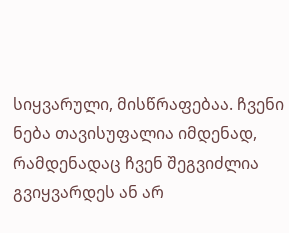სიყვარული, მისწრაფებაა. ჩვენი ნება თავისუფალია იმდენად, რამდენადაც ჩვენ შეგვიძლია გვიყვარდეს ან არ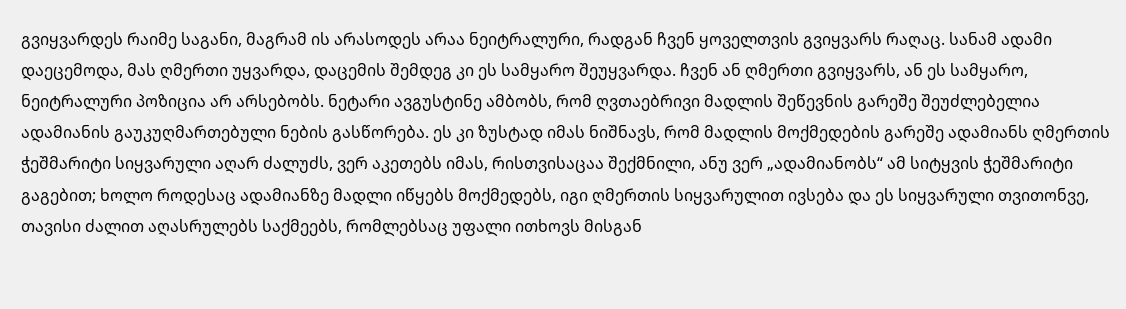გვიყვარდეს რაიმე საგანი, მაგრამ ის არასოდეს არაა ნეიტრალური, რადგან ჩვენ ყოველთვის გვიყვარს რაღაც. სანამ ადამი დაეცემოდა, მას ღმერთი უყვარდა, დაცემის შემდეგ კი ეს სამყარო შეუყვარდა. ჩვენ ან ღმერთი გვიყვარს, ან ეს სამყარო, ნეიტრალური პოზიცია არ არსებობს. ნეტარი ავგუსტინე ამბობს, რომ ღვთაებრივი მადლის შეწევნის გარეშე შეუძლებელია ადამიანის გაუკუღმართებული ნების გასწორება. ეს კი ზუსტად იმას ნიშნავს, რომ მადლის მოქმედების გარეშე ადამიანს ღმერთის ჭეშმარიტი სიყვარული აღარ ძალუძს, ვერ აკეთებს იმას, რისთვისაცაა შექმნილი, ანუ ვერ „ადამიანობს“ ამ სიტყვის ჭეშმარიტი გაგებით; ხოლო როდესაც ადამიანზე მადლი იწყებს მოქმედებს, იგი ღმერთის სიყვარულით ივსება და ეს სიყვარული თვითონვე, თავისი ძალით აღასრულებს საქმეებს, რომლებსაც უფალი ითხოვს მისგან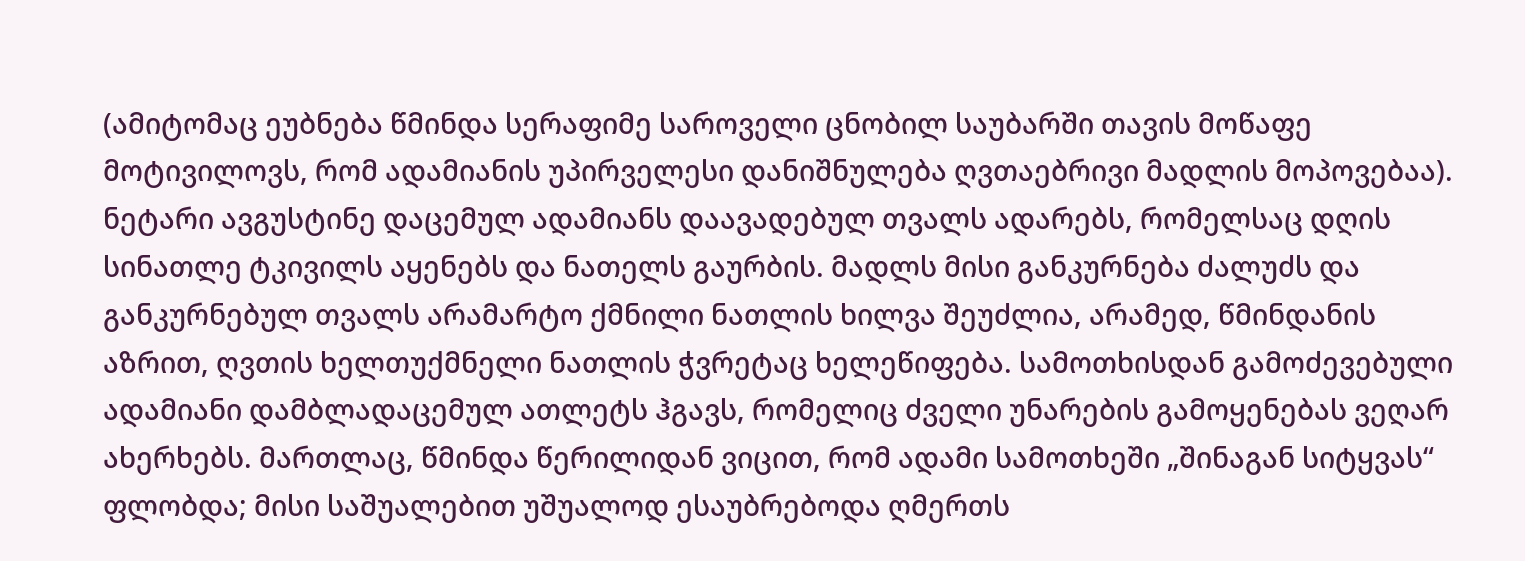(ამიტომაც ეუბნება წმინდა სერაფიმე საროველი ცნობილ საუბარში თავის მოწაფე მოტივილოვს, რომ ადამიანის უპირველესი დანიშნულება ღვთაებრივი მადლის მოპოვებაა). ნეტარი ავგუსტინე დაცემულ ადამიანს დაავადებულ თვალს ადარებს, რომელსაც დღის სინათლე ტკივილს აყენებს და ნათელს გაურბის. მადლს მისი განკურნება ძალუძს და განკურნებულ თვალს არამარტო ქმნილი ნათლის ხილვა შეუძლია, არამედ, წმინდანის აზრით, ღვთის ხელთუქმნელი ნათლის ჭვრეტაც ხელეწიფება. სამოთხისდან გამოძევებული ადამიანი დამბლადაცემულ ათლეტს ჰგავს, რომელიც ძველი უნარების გამოყენებას ვეღარ ახერხებს. მართლაც, წმინდა წერილიდან ვიცით, რომ ადამი სამოთხეში „შინაგან სიტყვას“ ფლობდა; მისი საშუალებით უშუალოდ ესაუბრებოდა ღმერთს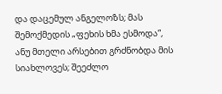და დაცემულ ანგელოზს; მას შემოქმედის „ფეხის ხმა ესმოდა“, ანუ მთელი არსებით გრძნობდა მის სიახლოვეს; შეეძლო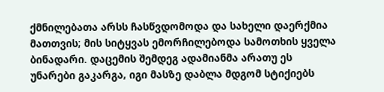ქმნილებათა არსს ჩასწვდომოდა და სახელი დაერქმია მათთვის; მის სიტყვას ემორჩილებოდა სამოთხის ყველა ბინადარი. დაცემის შემდეგ ადამიანმა არათუ ეს უნარები გაკარგა, იგი მასზე დაბლა მდგომ სტიქიებს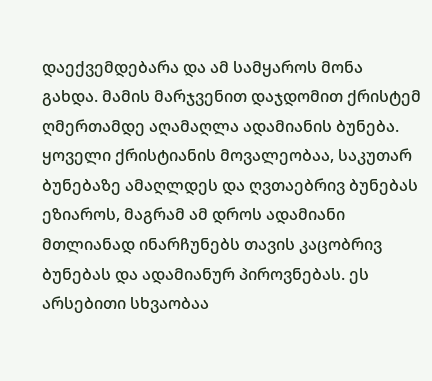დაექვემდებარა და ამ სამყაროს მონა გახდა. მამის მარჯვენით დაჯდომით ქრისტემ ღმერთამდე აღამაღლა ადამიანის ბუნება. ყოველი ქრისტიანის მოვალეობაა, საკუთარ ბუნებაზე ამაღლდეს და ღვთაებრივ ბუნებას ეზიაროს, მაგრამ ამ დროს ადამიანი მთლიანად ინარჩუნებს თავის კაცობრივ ბუნებას და ადამიანურ პიროვნებას. ეს არსებითი სხვაობაა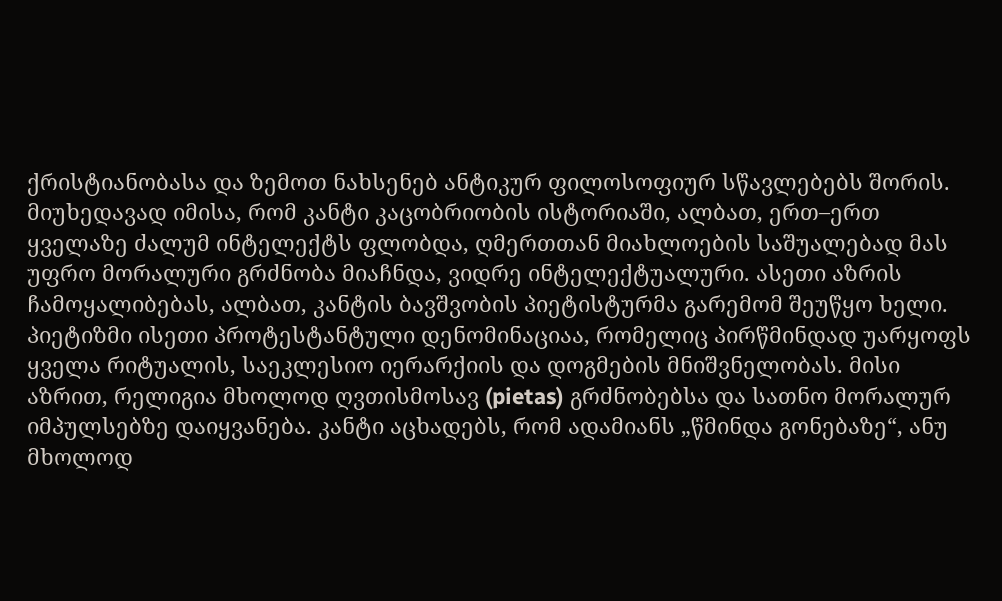ქრისტიანობასა და ზემოთ ნახსენებ ანტიკურ ფილოსოფიურ სწავლებებს შორის.
მიუხედავად იმისა, რომ კანტი კაცობრიობის ისტორიაში, ალბათ, ერთ–ერთ ყველაზე ძალუმ ინტელექტს ფლობდა, ღმერთთან მიახლოების საშუალებად მას უფრო მორალური გრძნობა მიაჩნდა, ვიდრე ინტელექტუალური. ასეთი აზრის ჩამოყალიბებას, ალბათ, კანტის ბავშვობის პიეტისტურმა გარემომ შეუწყო ხელი. პიეტიზმი ისეთი პროტესტანტული დენომინაციაა, რომელიც პირწმინდად უარყოფს ყველა რიტუალის, საეკლესიო იერარქიის და დოგმების მნიშვნელობას. მისი აზრით, რელიგია მხოლოდ ღვთისმოსავ (pietas) გრძნობებსა და სათნო მორალურ იმპულსებზე დაიყვანება. კანტი აცხადებს, რომ ადამიანს „წმინდა გონებაზე“, ანუ მხოლოდ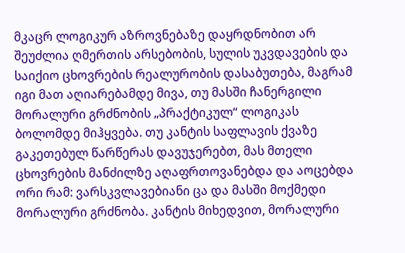მკაცრ ლოგიკურ აზროვნებაზე დაყრდნობით არ შეუძლია ღმერთის არსებობის, სულის უკვდავების და საიქიო ცხოვრების რეალურობის დასაბუთება, მაგრამ იგი მათ აღიარებამდე მივა, თუ მასში ჩანერგილი მორალური გრძნობის „პრაქტიკულ“ ლოგიკას ბოლომდე მიჰყვება. თუ კანტის საფლავის ქვაზე გაკეთებულ წარწერას დავუჯერებთ, მას მთელი ცხოვრების მანძილზე აღაფრთოვანებდა და აოცებდა ორი რამ: ვარსკვლავებიანი ცა და მასში მოქმედი მორალური გრძნობა. კანტის მიხედვით, მორალური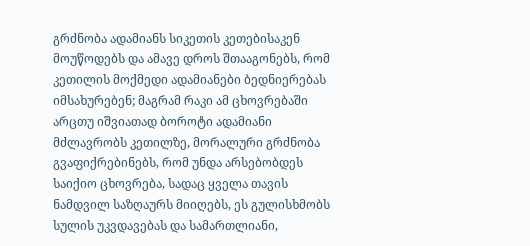გრძნობა ადამიანს სიკეთის კეთებისაკენ მოუწოდებს და ამავე დროს შთააგონებს, რომ კეთილის მოქმედი ადამიანები ბედნიერებას იმსახურებენ; მაგრამ რაკი ამ ცხოვრებაში არცთუ იშვიათად ბოროტი ადამიანი მძლავრობს კეთილზე, მორალური გრძნობა გვაფიქრებინებს, რომ უნდა არსებობდეს საიქიო ცხოვრება, სადაც ყველა თავის ნამდვილ საზღაურს მიიღებს, ეს გულისხმობს სულის უკვდავებას და სამართლიანი,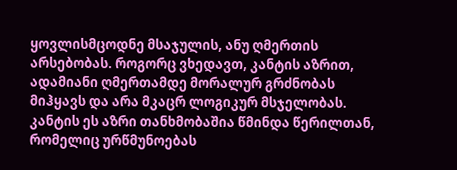ყოვლისმცოდნე მსაჯულის, ანუ ღმერთის არსებობას. როგორც ვხედავთ, კანტის აზრით, ადამიანი ღმერთამდე მორალურ გრძნობას მიჰყავს და არა მკაცრ ლოგიკურ მსჯელობას. კანტის ეს აზრი თანხმობაშია წმინდა წერილთან, რომელიც ურწმუნოებას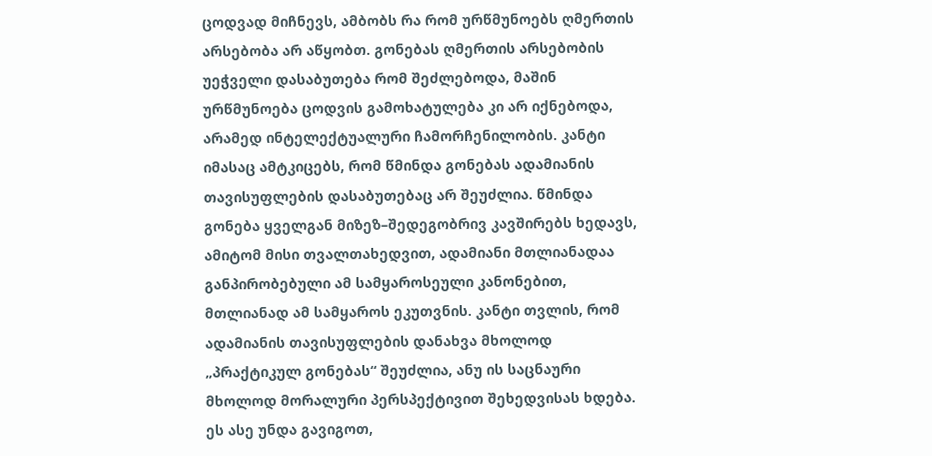ცოდვად მიჩნევს, ამბობს რა რომ ურწმუნოებს ღმერთის არსებობა არ აწყობთ. გონებას ღმერთის არსებობის უეჭველი დასაბუთება რომ შეძლებოდა, მაშინ ურწმუნოება ცოდვის გამოხატულება კი არ იქნებოდა, არამედ ინტელექტუალური ჩამორჩენილობის. კანტი იმასაც ამტკიცებს, რომ წმინდა გონებას ადამიანის თავისუფლების დასაბუთებაც არ შეუძლია. წმინდა გონება ყველგან მიზეზ–შედეგობრივ კავშირებს ხედავს, ამიტომ მისი თვალთახედვით, ადამიანი მთლიანადაა განპირობებული ამ სამყაროსეული კანონებით, მთლიანად ამ სამყაროს ეკუთვნის. კანტი თვლის, რომ ადამიანის თავისუფლების დანახვა მხოლოდ „პრაქტიკულ გონებას“ შეუძლია, ანუ ის საცნაური მხოლოდ მორალური პერსპექტივით შეხედვისას ხდება. ეს ასე უნდა გავიგოთ,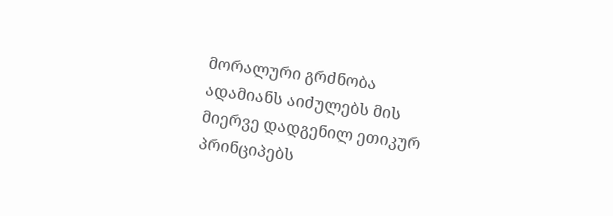მორალური გრძნობა ადამიანს აიძულებს მის მიერვე დადგენილ ეთიკურ პრინციპებს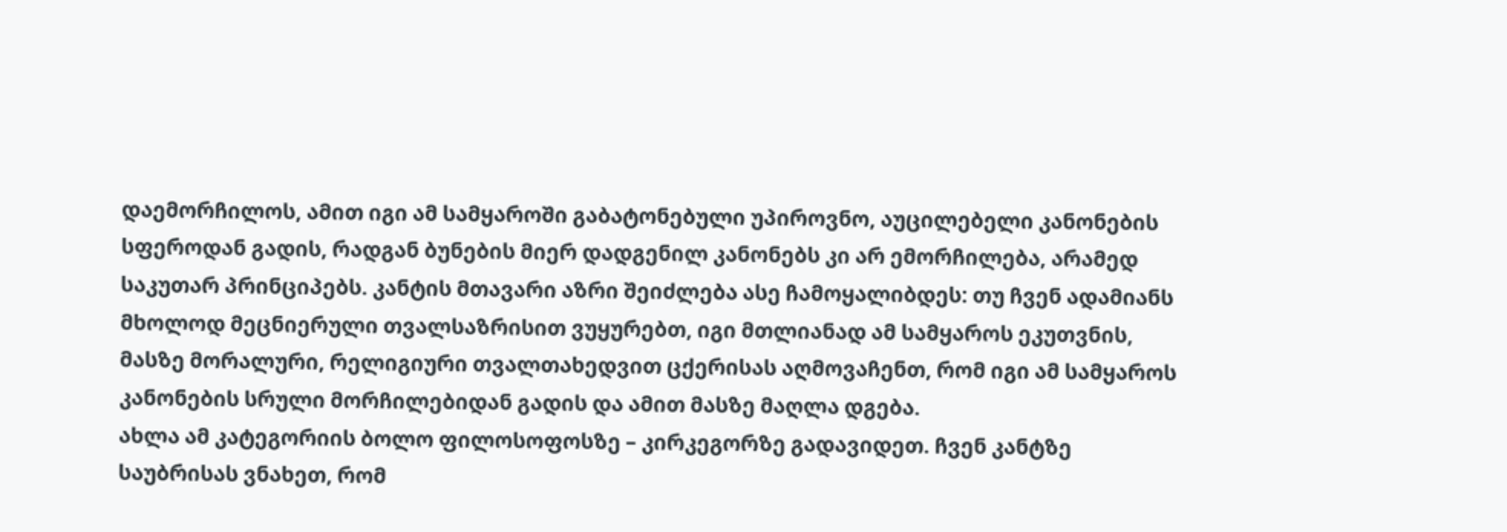დაემორჩილოს, ამით იგი ამ სამყაროში გაბატონებული უპიროვნო, აუცილებელი კანონების სფეროდან გადის, რადგან ბუნების მიერ დადგენილ კანონებს კი არ ემორჩილება, არამედ საკუთარ პრინციპებს. კანტის მთავარი აზრი შეიძლება ასე ჩამოყალიბდეს: თუ ჩვენ ადამიანს მხოლოდ მეცნიერული თვალსაზრისით ვუყურებთ, იგი მთლიანად ამ სამყაროს ეკუთვნის, მასზე მორალური, რელიგიური თვალთახედვით ცქერისას აღმოვაჩენთ, რომ იგი ამ სამყაროს კანონების სრული მორჩილებიდან გადის და ამით მასზე მაღლა დგება.
ახლა ამ კატეგორიის ბოლო ფილოსოფოსზე – კირკეგორზე გადავიდეთ. ჩვენ კანტზე საუბრისას ვნახეთ, რომ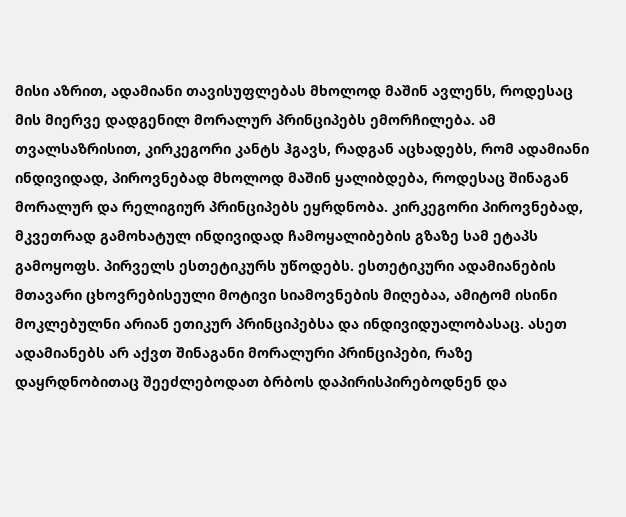მისი აზრით, ადამიანი თავისუფლებას მხოლოდ მაშინ ავლენს, როდესაც მის მიერვე დადგენილ მორალურ პრინციპებს ემორჩილება. ამ თვალსაზრისით, კირკეგორი კანტს ჰგავს, რადგან აცხადებს, რომ ადამიანი ინდივიდად, პიროვნებად მხოლოდ მაშინ ყალიბდება, როდესაც შინაგან მორალურ და რელიგიურ პრინციპებს ეყრდნობა. კირკეგორი პიროვნებად, მკვეთრად გამოხატულ ინდივიდად ჩამოყალიბების გზაზე სამ ეტაპს გამოყოფს. პირველს ესთეტიკურს უწოდებს. ესთეტიკური ადამიანების მთავარი ცხოვრებისეული მოტივი სიამოვნების მიღებაა, ამიტომ ისინი მოკლებულნი არიან ეთიკურ პრინციპებსა და ინდივიდუალობასაც. ასეთ ადამიანებს არ აქვთ შინაგანი მორალური პრინციპები, რაზე დაყრდნობითაც შეეძლებოდათ ბრბოს დაპირისპირებოდნენ და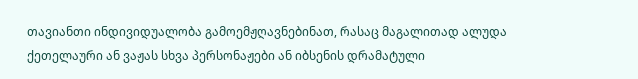თავიანთი ინდივიდუალობა გამოემჟღავნებინათ, რასაც მაგალითად ალუდა ქეთელაური ან ვაჟას სხვა პერსონაჟები ან იბსენის დრამატული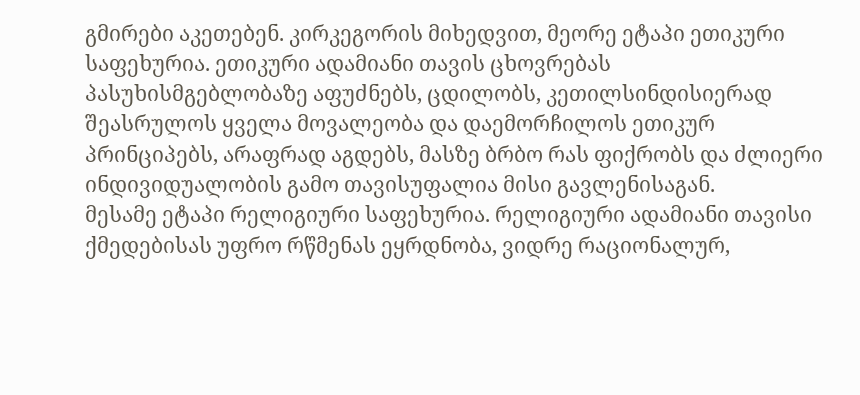გმირები აკეთებენ. კირკეგორის მიხედვით, მეორე ეტაპი ეთიკური საფეხურია. ეთიკური ადამიანი თავის ცხოვრებას პასუხისმგებლობაზე აფუძნებს, ცდილობს, კეთილსინდისიერად შეასრულოს ყველა მოვალეობა და დაემორჩილოს ეთიკურ პრინციპებს, არაფრად აგდებს, მასზე ბრბო რას ფიქრობს და ძლიერი ინდივიდუალობის გამო თავისუფალია მისი გავლენისაგან.
მესამე ეტაპი რელიგიური საფეხურია. რელიგიური ადამიანი თავისი ქმედებისას უფრო რწმენას ეყრდნობა, ვიდრე რაციონალურ,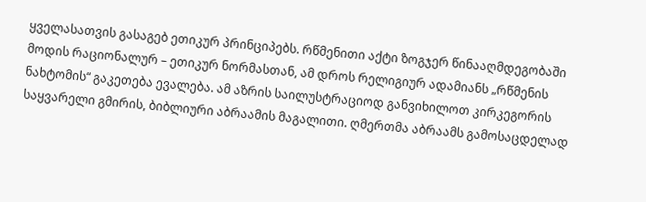ყველასათვის გასაგებ ეთიკურ პრინციპებს. რწმენითი აქტი ზოგჯერ წინააღმდეგობაში მოდის რაციონალურ – ეთიკურ ნორმასთან, ამ დროს რელიგიურ ადამიანს „რწმენის ნახტომის“ გაკეთება ევალება. ამ აზრის საილუსტრაციოდ განვიხილოთ კირკეგორის საყვარელი გმირის, ბიბლიური აბრაამის მაგალითი. ღმერთმა აბრაამს გამოსაცდელად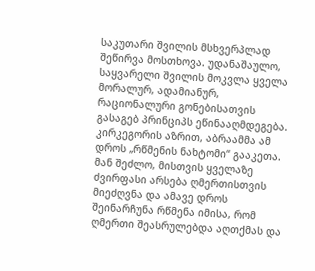საკუთარი შვილის მსხვერპლად შეწირვა მოსთხოვა. უდანაშაულო, საყვარელი შვილის მოკვლა ყველა მორალურ, ადამიანურ, რაციონალური გონებისათვის გასაგებ პრინციპს ეწინააღმდეგება. კირკეგორის აზრით, აბრაამმა ამ დროს „რწმენის ნახტომი“ გააკეთა. მან შეძლო, მისთვის ყველაზე ძვირფასი არსება ღმერთისთვის მიეძღვნა და ამავე დროს შეინარჩუნა რწმენა იმისა, რომ ღმერთი შეასრულებდა აღთქმას და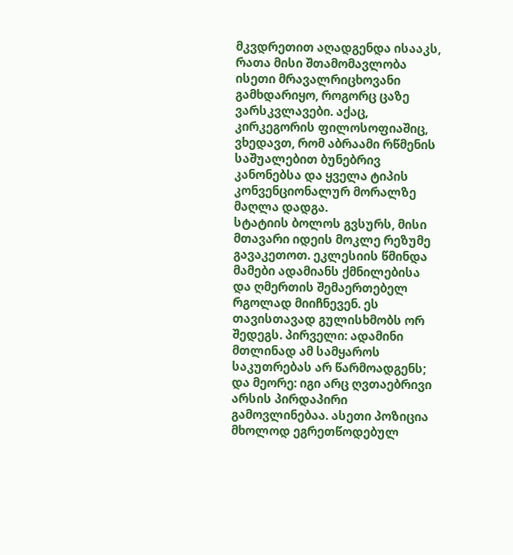მკვდრეთით აღადგენდა ისააკს, რათა მისი შთამომავლობა ისეთი მრავალრიცხოვანი გამხდარიყო, როგორც ცაზე ვარსკვლავები. აქაც, კირკეგორის ფილოსოფიაშიც, ვხედავთ, რომ აბრაამი რწმენის საშუალებით ბუნებრივ კანონებსა და ყველა ტიპის კონვენციონალურ მორალზე მაღლა დადგა.
სტატიის ბოლოს გვსურს, მისი მთავარი იდეის მოკლე რეზუმე გავაკეთოთ. ეკლესიის წმინდა მამები ადამიანს ქმნილებისა და ღმერთის შემაერთებელ რგოლად მიიჩნევენ. ეს თავისთავად გულისხმობს ორ შედეგს. პირველი: ადამინი მთლინად ამ სამყაროს საკუთრებას არ წარმოადგენს; და მეორე: იგი არც ღვთაებრივი არსის პირდაპირი გამოვლინებაა. ასეთი პოზიცია მხოლოდ ეგრეთწოდებულ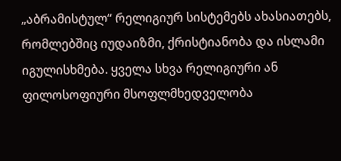„აბრამისტულ“ რელიგიურ სისტემებს ახასიათებს, რომლებშიც იუდაიზმი, ქრისტიანობა და ისლამი იგულისხმება. ყველა სხვა რელიგიური ან ფილოსოფიური მსოფლმხედველობა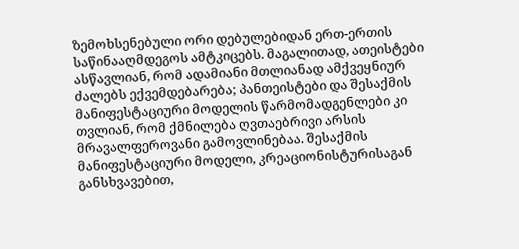ზემოხსენებული ორი დებულებიდან ერთ-ერთის საწინააღმდეგოს ამტკიცებს. მაგალითად, ათეისტები ასწავლიან, რომ ადამიანი მთლიანად ამქვეყნიურ ძალებს ექვემდებარება; პანთეისტები და შესაქმის მანიფესტაციური მოდელის წარმომადგენლები კი თვლიან, რომ ქმნილება ღვთაებრივი არსის მრავალფეროვანი გამოვლინებაა. შესაქმის მანიფესტაციური მოდელი, კრეაციონისტურისაგან განსხვავებით,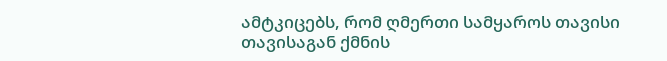ამტკიცებს, რომ ღმერთი სამყაროს თავისი თავისაგან ქმნის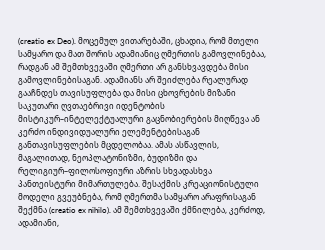(creatio ex Deo). მოცემულ ვითარებაში, ცხადია, რომ მთელი სამყარო და მათ შორის ადამიანიც ღმერთის გამოვლინებაა, რადგან ამ შემთხვევაში ღმერთი არ განსხვავდება მისი გამოვლინებისაგან. ადამიანს არ შეიძლება რეალურად გააჩნდეს თავისუფლება და მისი ცხოვრების მიზანი საკუთარი ღვთაებრივი იდენტობის მისტიკურ–ინტელექტუალური გაცნობიერების მიღწევა ან კერძო ინდივიდუალური ელემენტებისაგან განთავისუფლების მცდელობაა. ამას ასწავლის, მაგალითად, ნეოპლატონიზმი, ბუდიზმი და რელიგიურ–ფილოსოფიური აზრის სხვადასხვა პანთეისტური მიმართულება. შესაქმის კრეაციონისტული მოდელი გვეუბნება, რომ ღმერთმა სამყარო არაფრისაგან შექმნა (creatio ex nihilo). ამ შემთხვევაში ქმნილება, კერძოდ, ადამიანი,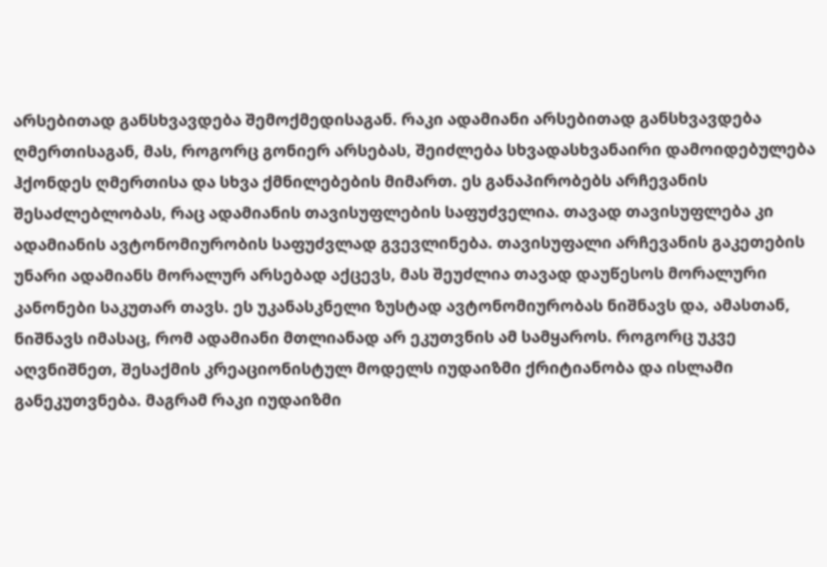არსებითად განსხვავდება შემოქმედისაგან. რაკი ადამიანი არსებითად განსხვავდება ღმერთისაგან, მას, როგორც გონიერ არსებას, შეიძლება სხვადასხვანაირი დამოიდებულება ჰქონდეს ღმერთისა და სხვა ქმნილებების მიმართ. ეს განაპირობებს არჩევანის შესაძლებლობას, რაც ადამიანის თავისუფლების საფუძველია. თავად თავისუფლება კი ადამიანის ავტონომიურობის საფუძვლად გვევლინება. თავისუფალი არჩევანის გაკეთების უნარი ადამიანს მორალურ არსებად აქცევს, მას შეუძლია თავად დაუწესოს მორალური კანონები საკუთარ თავს. ეს უკანასკნელი ზუსტად ავტონომიურობას ნიშნავს და, ამასთან, ნიშნავს იმასაც, რომ ადამიანი მთლიანად არ ეკუთვნის ამ სამყაროს. როგორც უკვე აღვნიშნეთ, შესაქმის კრეაციონისტულ მოდელს იუდაიზმი ქრიტიანობა და ისლამი განეკუთვნება. მაგრამ რაკი იუდაიზმი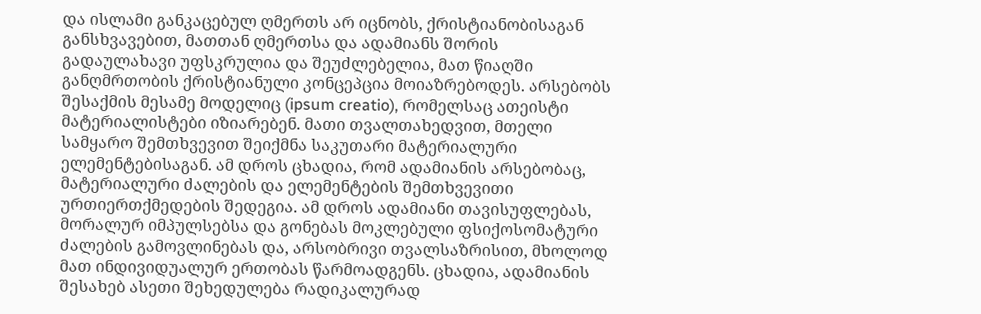და ისლამი განკაცებულ ღმერთს არ იცნობს, ქრისტიანობისაგან განსხვავებით, მათთან ღმერთსა და ადამიანს შორის გადაულახავი უფსკრულია და შეუძლებელია, მათ წიაღში განღმრთობის ქრისტიანული კონცეპცია მოიაზრებოდეს. არსებობს შესაქმის მესამე მოდელიც (ipsum creatio), რომელსაც ათეისტი მატერიალისტები იზიარებენ. მათი თვალთახედვით, მთელი სამყარო შემთხვევით შეიქმნა საკუთარი მატერიალური ელემენტებისაგან. ამ დროს ცხადია, რომ ადამიანის არსებობაც, მატერიალური ძალების და ელემენტების შემთხვევითი ურთიერთქმედების შედეგია. ამ დროს ადამიანი თავისუფლებას, მორალურ იმპულსებსა და გონებას მოკლებული ფსიქოსომატური ძალების გამოვლინებას და, არსობრივი თვალსაზრისით, მხოლოდ მათ ინდივიდუალურ ერთობას წარმოადგენს. ცხადია, ადამიანის შესახებ ასეთი შეხედულება რადიკალურად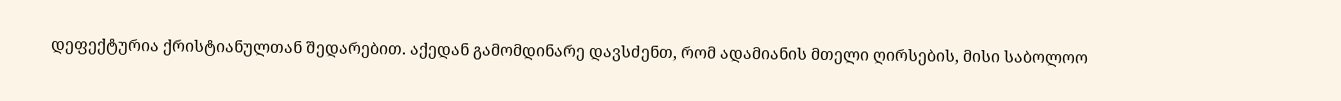დეფექტურია ქრისტიანულთან შედარებით. აქედან გამომდინარე დავსძენთ, რომ ადამიანის მთელი ღირსების, მისი საბოლოო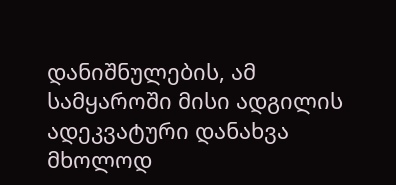დანიშნულების, ამ სამყაროში მისი ადგილის ადეკვატური დანახვა მხოლოდ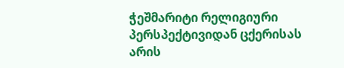ჭეშმარიტი რელიგიური პერსპექტივიდან ცქერისას არის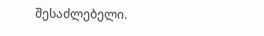შესაძლებელი.